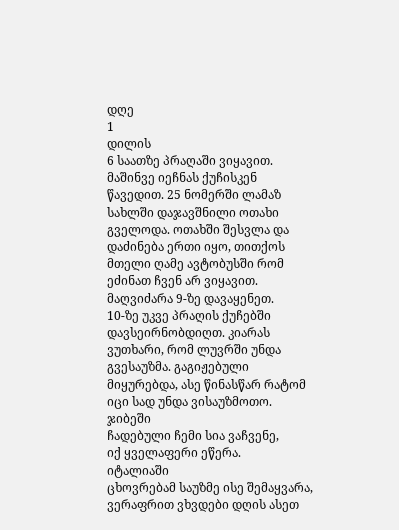დღე
1
დილის
6 საათზე პრაღაში ვიყავით.
მაშინვე იეჩნას ქუჩისკენ
წავედით. 25 ნომერში ლამაზ სახლში დაჯავშნილი ოთახი გველოდა. ოთახში შესვლა და
დაძინება ერთი იყო, თითქოს
მთელი ღამე ავტობუსში რომ
ეძინათ ჩვენ არ ვიყავით.
მაღვიძარა 9-ზე დავაყენეთ.
10-ზე უკვე პრაღის ქუჩებში
დავსეირნობდიღთ. კიარას
ვუთხარი, რომ ლუვრში უნდა
გვესაუზმა. გაგიჟებული
მიყურებდა, ასე წინასწარ რატომ
იცი სად უნდა ვისაუზმოთო.
ჯიბეში
ჩადებული ჩემი სია ვაჩვენე,
იქ ყველაფერი ეწერა.
იტალიაში
ცხოვრებამ საუზმე ისე შემაყვარა,
ვერაფრით ვხვდები დღის ასეთ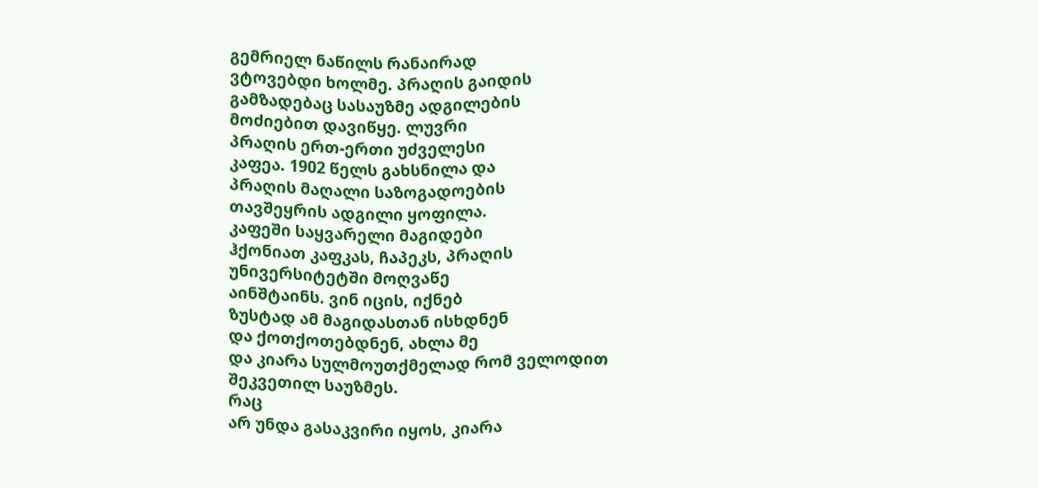გემრიელ ნაწილს რანაირად
ვტოვებდი ხოლმე. პრაღის გაიდის
გამზადებაც სასაუზმე ადგილების
მოძიებით დავიწყე. ლუვრი
პრაღის ერთ-ერთი უძველესი
კაფეა. 1902 წელს გახსნილა და
პრაღის მაღალი საზოგადოების
თავშეყრის ადგილი ყოფილა.
კაფეში საყვარელი მაგიდები
ჰქონიათ კაფკას, ჩაპეკს, პრაღის
უნივერსიტეტში მოღვაწე
აინშტაინს. ვინ იცის, იქნებ
ზუსტად ამ მაგიდასთან ისხდნენ
და ქოთქოთებდნენ, ახლა მე
და კიარა სულმოუთქმელად რომ ველოდით შეკვეთილ საუზმეს.
რაც
არ უნდა გასაკვირი იყოს, კიარა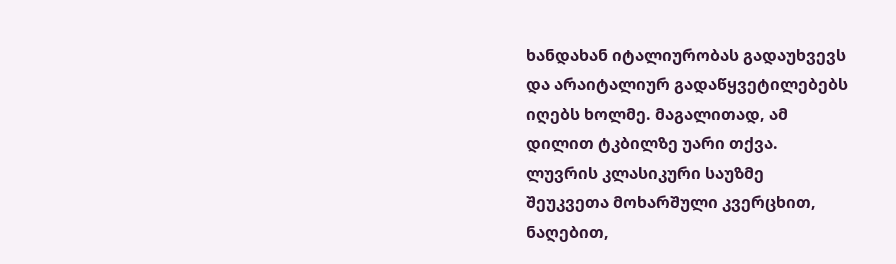ხანდახან იტალიურობას გადაუხვევს
და არაიტალიურ გადაწყვეტილებებს
იღებს ხოლმე. მაგალითად, ამ
დილით ტკბილზე უარი თქვა.
ლუვრის კლასიკური საუზმე
შეუკვეთა მოხარშული კვერცხით,
ნაღებით,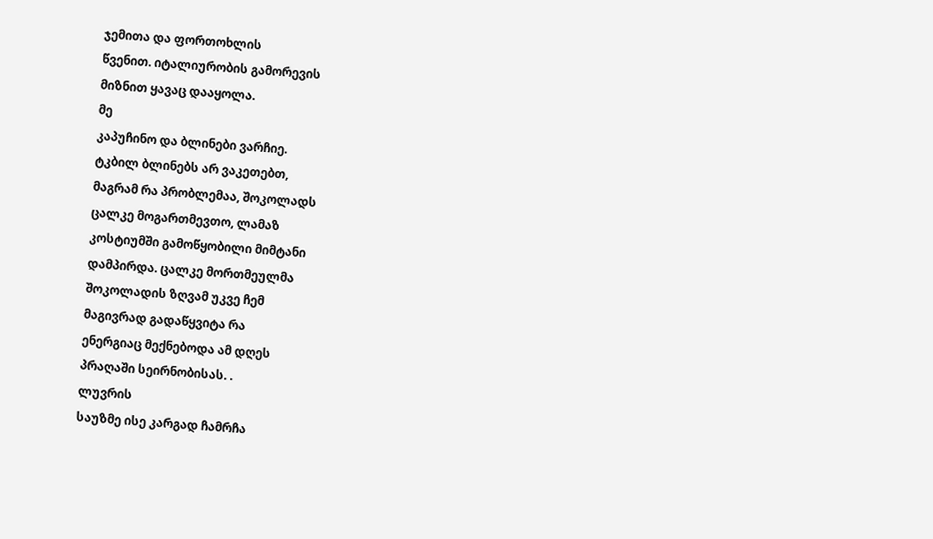ჯემითა და ფორთოხლის
წვენით. იტალიურობის გამორევის
მიზნით ყავაც დააყოლა.
მე
კაპუჩინო და ბლინები ვარჩიე.
ტკბილ ბლინებს არ ვაკეთებთ,
მაგრამ რა პრობლემაა, შოკოლადს
ცალკე მოგართმევთო, ლამაზ
კოსტიუმში გამოწყობილი მიმტანი
დამპირდა. ცალკე მორთმეულმა
შოკოლადის ზღვამ უკვე ჩემ
მაგივრად გადაწყვიტა რა
ენერგიაც მექნებოდა ამ დღეს
პრაღაში სეირნობისას. .
ლუვრის
საუზმე ისე კარგად ჩამრჩა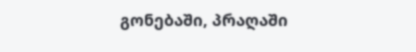გონებაში, პრაღაში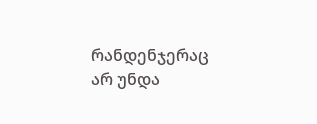რანდენჯერაც
არ უნდა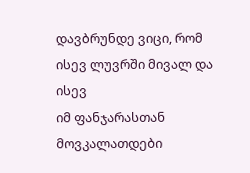დავბრუნდე ვიცი, რომ
ისევ ლუვრში მივალ და ისევ
იმ ფანჯარასთან მოვკალათდები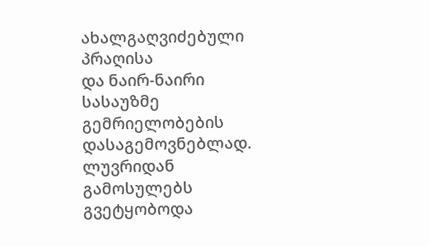ახალგაღვიძებული პრაღისა
და ნაირ-ნაირი სასაუზმე
გემრიელობების დასაგემოვნებლად.
ლუვრიდან
გამოსულებს გვეტყობოდა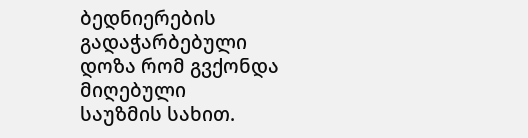ბედნიერების გადაჭარბებული
დოზა რომ გვქონდა მიღებული
საუზმის სახით.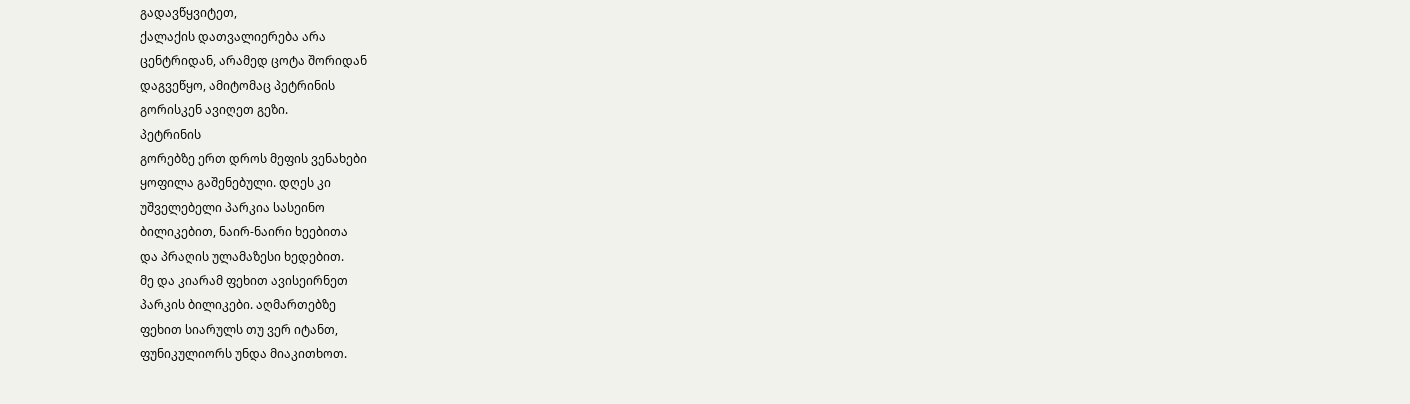გადავწყვიტეთ,
ქალაქის დათვალიერება არა
ცენტრიდან, არამედ ცოტა შორიდან
დაგვეწყო, ამიტომაც პეტრინის
გორისკენ ავიღეთ გეზი.
პეტრინის
გორებზე ერთ დროს მეფის ვენახები
ყოფილა გაშენებული. დღეს კი
უშველებელი პარკია სასეინო
ბილიკებით, ნაირ-ნაირი ხეებითა
და პრაღის ულამაზესი ხედებით.
მე და კიარამ ფეხით ავისეირნეთ
პარკის ბილიკები. აღმართებზე
ფეხით სიარულს თუ ვერ იტანთ,
ფუნიკულიორს უნდა მიაკითხოთ.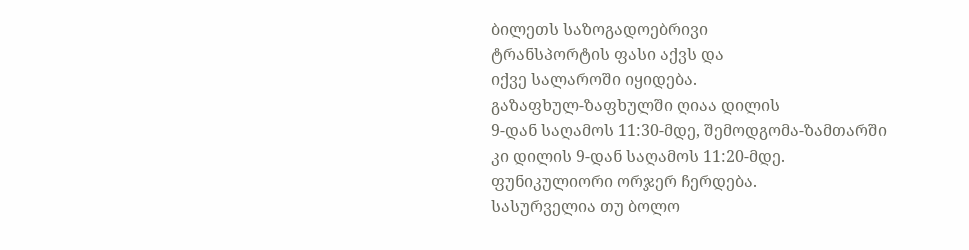ბილეთს საზოგადოებრივი
ტრანსპორტის ფასი აქვს და
იქვე სალაროში იყიდება.
გაზაფხულ-ზაფხულში ღიაა დილის
9-დან საღამოს 11:30-მდე, შემოდგომა-ზამთარში
კი დილის 9-დან საღამოს 11:20-მდე.
ფუნიკულიორი ორჯერ ჩერდება.
სასურველია თუ ბოლო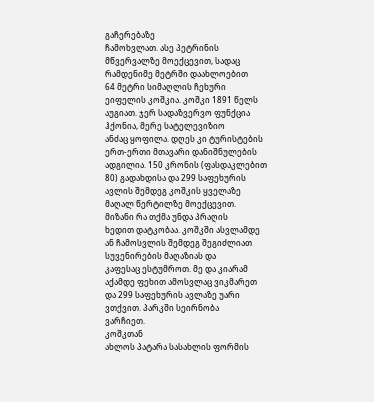გაჩერებაზე
ჩამოხვლათ. ასე პეტრინის
მწვერვალზე მოექცევით, სადაც
რამდენიმე მეტრში დაახლოებით
64 მეტრი სიმაღლის ჩეხური
ეიფელის კოშკია. კოშკი 1891 წელს
აუგიათ. ჯერ სადაზვერვო ფუნქცია
ჰქონია, მერე სატელევიზიო
ანძაც ყოფილა. დღეს კი ტურისტების
ერთ-ერთი მთავარი დანიშნულების
ადგილია. 150 კრონის (ფასდაკლებით
80) გადახდისა და 299 საფეხურის
ავლის შემდეგ კოშკის ყველაზე
მაღალ წერტილზე მოექცევით.
მიზანი რა თქმა უნდა პრაღის
ხედით დატკობაა. კოშკში ასვლამდე
ან ჩამოსვლის შემდეგ შეგიძლიათ
სუვენირების მაღაზიას და
კაფესაც ესტუმროთ. მე და კიარამ
აქამდე ფეხით ამოსვლაც ვიკმარეთ
და 299 საფეხურის ავლაზე უარი
ვთქვით. პარკში სეირნობა
ვარჩიეთ.
კოშკთან
ახლოს პატარა სასახლის ფორმის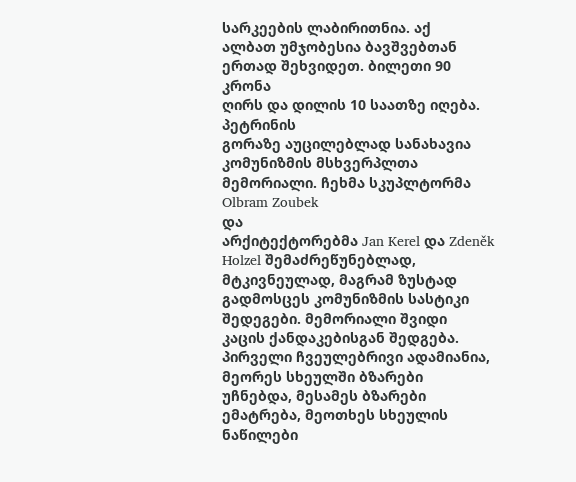სარკეების ლაბირითნია. აქ
ალბათ უმჯობესია ბავშვებთან
ერთად შეხვიდეთ. ბილეთი 90 კრონა
ღირს და დილის 10 საათზე იღება.
პეტრინის
გორაზე აუცილებლად სანახავია
კომუნიზმის მსხვერპლთა
მემორიალი. ჩეხმა სკუპლტორმა
Olbram Zoubek
და
არქიტექტორებმა Jan Kerel და Zdeněk
Holzel შემაძრეწუნებლად,
მტკივნეულად, მაგრამ ზუსტად
გადმოსცეს კომუნიზმის სასტიკი
შედეგები. მემორიალი შვიდი
კაცის ქანდაკებისგან შედგება.
პირველი ჩვეულებრივი ადამიანია,
მეორეს სხეულში ბზარები
უჩნებდა, მესამეს ბზარები
ემატრება, მეოთხეს სხეულის
ნაწილები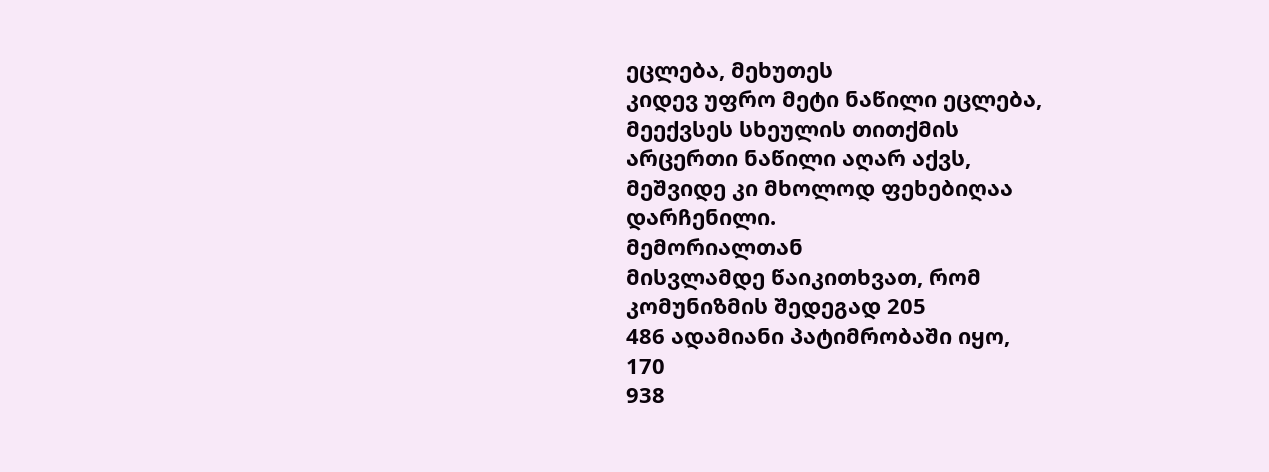ეცლება, მეხუთეს
კიდევ უფრო მეტი ნაწილი ეცლება,
მეექვსეს სხეულის თითქმის
არცერთი ნაწილი აღარ აქვს,
მეშვიდე კი მხოლოდ ფეხებიღაა
დარჩენილი.
მემორიალთან
მისვლამდე წაიკითხვათ, რომ
კომუნიზმის შედეგად 205
486 ადამიანი პატიმრობაში იყო,
170
938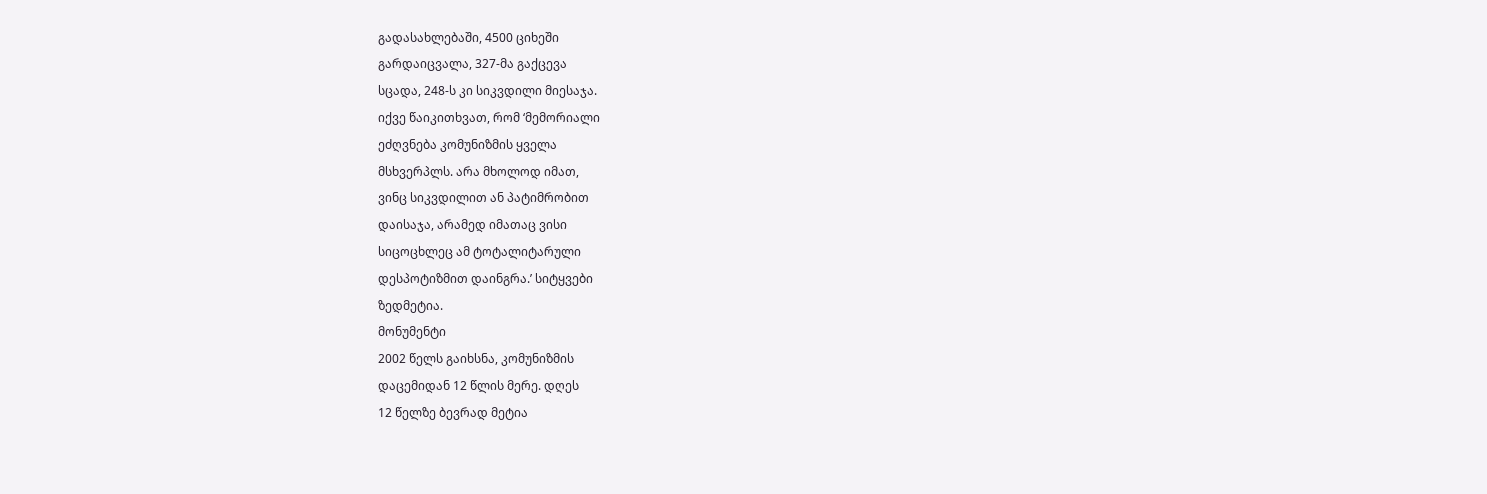გადასახლებაში, 4500 ციხეში
გარდაიცვალა, 327-მა გაქცევა
სცადა, 248-ს კი სიკვდილი მიესაჯა.
იქვე წაიკითხვათ, რომ ‘მემორიალი
ეძღვნება კომუნიზმის ყველა
მსხვერპლს. არა მხოლოდ იმათ,
ვინც სიკვდილით ან პატიმრობით
დაისაჯა, არამედ იმათაც ვისი
სიცოცხლეც ამ ტოტალიტარული
დესპოტიზმით დაინგრა.’ სიტყვები
ზედმეტია.
მონუმენტი
2002 წელს გაიხსნა, კომუნიზმის
დაცემიდან 12 წლის მერე. დღეს
12 წელზე ბევრად მეტია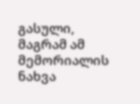გასული,
მაგრამ ამ მემორიალის ნახვა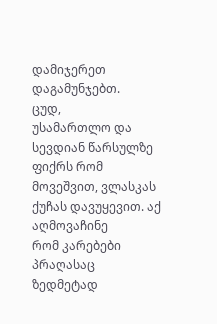დამიჯერეთ დაგამუნჯებთ.
ცუდ,
უსამართლო და სევდიან წარსულზე
ფიქრს რომ მოვეშვით, ვლასკას
ქუჩას დავუყევით. აქ აღმოვაჩინე
რომ კარებები პრაღასაც ზედმეტად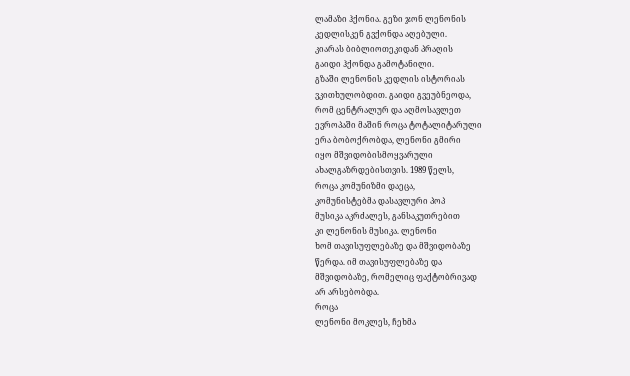ლამაზი ჰქონია. გეზი ჯონ ლენონის
კედლისკენ გვქონდა აღებული.
კიარას ბიბლიოთეკიდან პრაღის
გაიდი ჰქონდა გამოტანილი.
გზაში ლენონის კედლის ისტორიას
ვკითხულობდით. გაიდი გვეუბნეოდა,
რომ ცენტრალურ და აღმოსავლეთ
ევროპაში მაშინ როცა ტოტალიტარული
ერა ბობოქრობდა, ლენონი გმირი
იყო მშვიდობისმოყვარული
ახალგაზრდებისთვის. 1989 წელს,
როცა კომუნიზმი დაეცა,
კომუნისტებმა დასავლური პოპ
მუსიკა აკრძალეს, განსაკუთრებით
კი ლენონის მუსიკა. ლენონი
ხომ თავისუფლებაზე და მშვიდობაზე
წერდა. იმ თავისუფლებაზე და
მშვიდობაზე, რომელიც ფაქტობრივად
არ არსებობდა.
როცა
ლენონი მოკლეს, ჩეხმა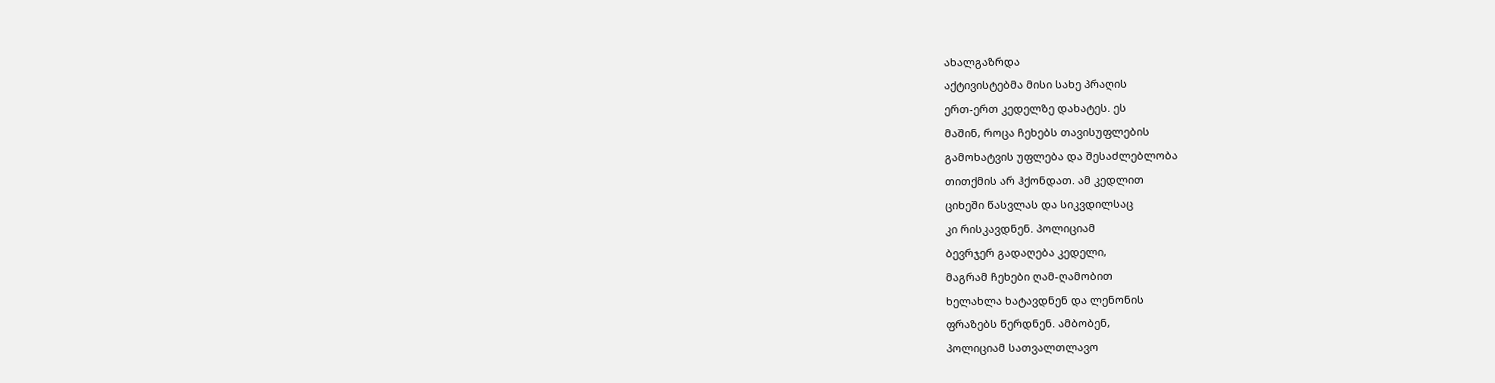ახალგაზრდა
აქტივისტებმა მისი სახე პრაღის
ერთ-ერთ კედელზე დახატეს. ეს
მაშინ, როცა ჩეხებს თავისუფლების
გამოხატვის უფლება და შესაძლებლობა
თითქმის არ ჰქონდათ. ამ კედლით
ციხეში წასვლას და სიკვდილსაც
კი რისკავდნენ. პოლიციამ
ბევრჯერ გადაღება კედელი,
მაგრამ ჩეხები ღამ-ღამობით
ხელახლა ხატავდნენ და ლენონის
ფრაზებს წერდნენ. ამბობენ,
პოლიციამ სათვალთლავო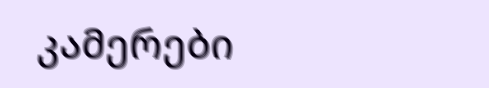კამერები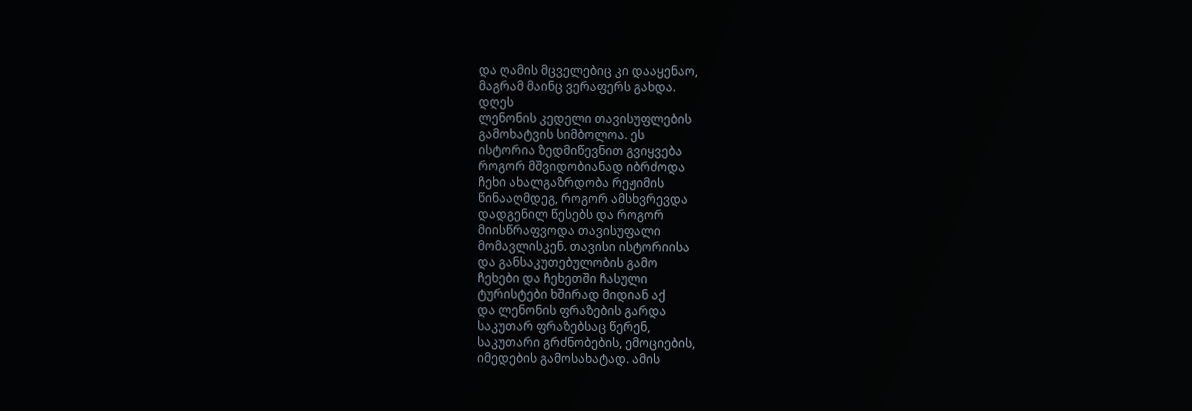და ღამის მცველებიც კი დააყენაო,
მაგრამ მაინც ვერაფერს გახდა.
დღეს
ლენონის კედელი თავისუფლების
გამოხატვის სიმბოლოა. ეს
ისტორია ზედმიწევნით გვიყვება
როგორ მშვიდობიანად იბრძოდა
ჩეხი ახალგაზრდობა რეჟიმის
წინააღმდეგ, როგორ ამსხვრევდა
დადგენილ წესებს და როგორ
მიისწრაფვოდა თავისუფალი
მომავლისკენ. თავისი ისტორიისა
და განსაკუთებულობის გამო
ჩეხები და ჩეხეთში ჩასული
ტურისტები ხშირად მიდიან აქ
და ლენონის ფრაზების გარდა
საკუთარ ფრაზებსაც წერენ,
საკუთარი გრძნობების, ემოციების,
იმედების გამოსახატად. ამის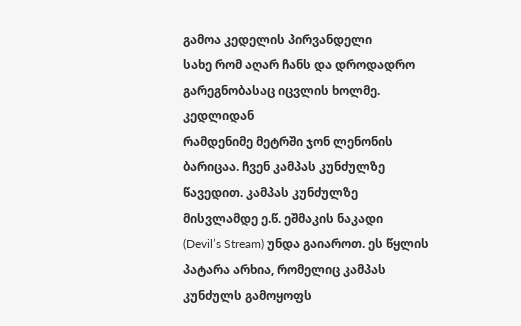გამოა კედელის პირვანდელი
სახე რომ აღარ ჩანს და დროდადრო
გარეგნობასაც იცვლის ხოლმე.
კედლიდან
რამდენიმე მეტრში ჯონ ლენონის
ბარიცაა. ჩვენ კამპას კუნძულზე
წავედით. კამპას კუნძულზე
მისვლამდე ე.წ. ეშმაკის ნაკადი
(Devil’s Stream) უნდა გაიაროთ. ეს წყლის
პატარა არხია, რომელიც კამპას
კუნძულს გამოყოფს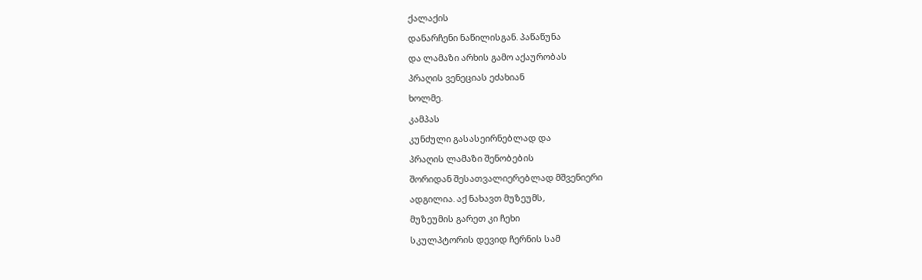ქალაქის
დანარჩენი ნაწილისგან. პაწაწუნა
და ლამაზი არხის გამო აქაურობას
პრაღის ვენეციას ეძახიან
ხოლმე.
კამპას
კუნძული გასასეირნებლად და
პრაღის ლამაზი შენობების
შორიდან შესათვალიერებლად მშვენიერი
ადგილია. აქ ნახავთ მუზეუმს,
მუზეუმის გარეთ კი ჩეხი
სკულპტორის დევიდ ჩერნის სამ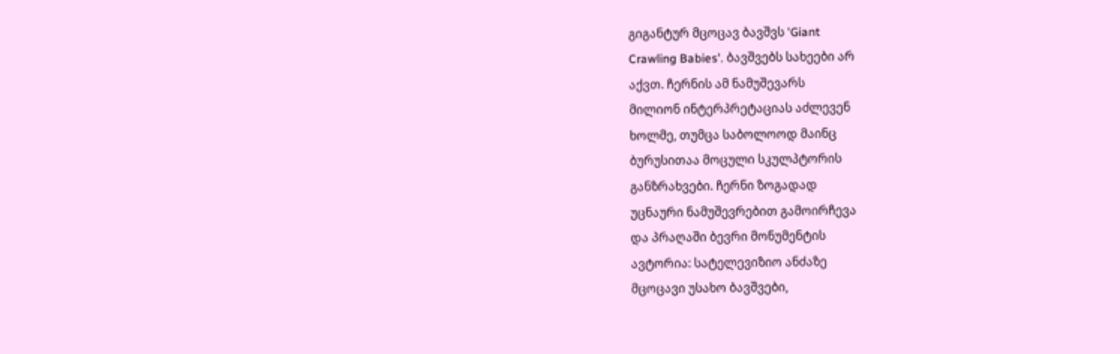გიგანტურ მცოცავ ბავშვს 'Giant
Crawling Babies'. ბავშვებს სახეები არ
აქვთ. ჩერნის ამ ნამუშევარს
მილიონ ინტერპრეტაციას აძლევენ
ხოლმე, თუმცა საბოლოოდ მაინც
ბურუსითაა მოცული სკულპტორის
განზრახვები. ჩერნი ზოგადად
უცნაური ნამუშევრებით გამოირჩევა
და პრაღაში ბევრი მონუმენტის
ავტორია: სატელევიზიო ანძაზე
მცოცავი უსახო ბავშვები,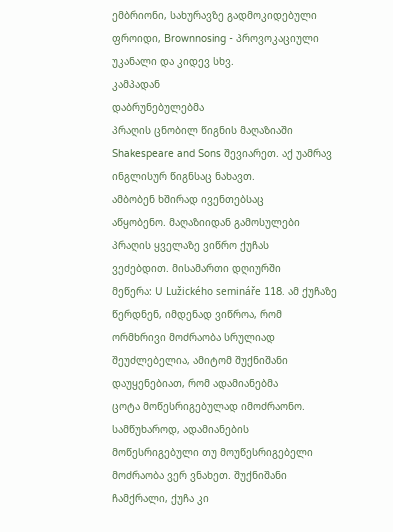ემბრიონი, სახურავზე გადმოკიდებული
ფროიდი, Brownnosing - პროვოკაციული
უკანალი და კიდევ სხვ.
კამპადან
დაბრუნებულებმა
პრაღის ცნობილ წიგნის მაღაზიაში
Shakespeare and Sons შევიარეთ. აქ უამრავ
ინგლისურ წიგნსაც ნახავთ.
ამბობენ ხშირად ივენთებსაც
აწყობენო. მაღაზიიდან გამოსულები
პრაღის ყველაზე ვიწრო ქუჩას
ვეძებდით. მისამართი დღიურში
მეწერა: U Lužického semináře 118. ამ ქუჩაზე
წერდნენ, იმდენად ვიწროა, რომ
ორმხრივი მოძრაობა სრულიად
შეუძლებელია, ამიტომ შუქნიშანი
დაუყენებიათ, რომ ადამიანებმა
ცოტა მოწესრიგებულად იმოძრაონო.
სამწუხაროდ, ადამიანების
მოწესრიგებული თუ მოუწესრიგებელი
მოძრაობა ვერ ვნახეთ. შუქნიშანი
ჩამქრალი, ქუჩა კი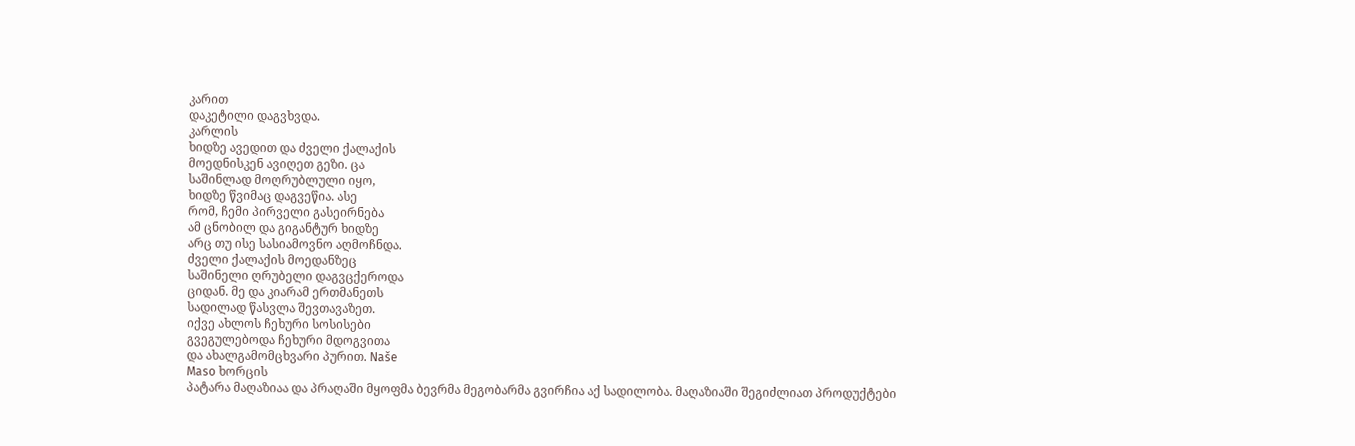კარით
დაკეტილი დაგვხვდა.
კარლის
ხიდზე ავედით და ძველი ქალაქის
მოედნისკენ ავიღეთ გეზი. ცა
საშინლად მოღრუბლული იყო,
ხიდზე წვიმაც დაგვეწია. ასე
რომ, ჩემი პირველი გასეირნება
ამ ცნობილ და გიგანტურ ხიდზე
არც თუ ისე სასიამოვნო აღმოჩნდა.
ძველი ქალაქის მოედანზეც
საშინელი ღრუბელი დაგვცქეროდა
ციდან. მე და კიარამ ერთმანეთს
სადილად წასვლა შევთავაზეთ.
იქვე ახლოს ჩეხური სოსისები
გვეგულებოდა ჩეხური მდოგვითა
და ახალგამომცხვარი პურით. Naše
Maso ხორცის
პატარა მაღაზიაა და პრაღაში მყოფმა ბევრმა მეგობარმა გვირჩია აქ სადილობა. მაღაზიაში შეგიძლიათ პროდუქტები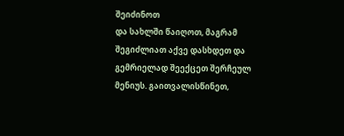შეიძინოთ
და სახლში წაიღოთ, მაგრამ
შეგიძლიათ აქვე დასხდეთ და
გემრიელად შეექცეთ შერჩეულ
მენიუს. გაითვალისწინეთ,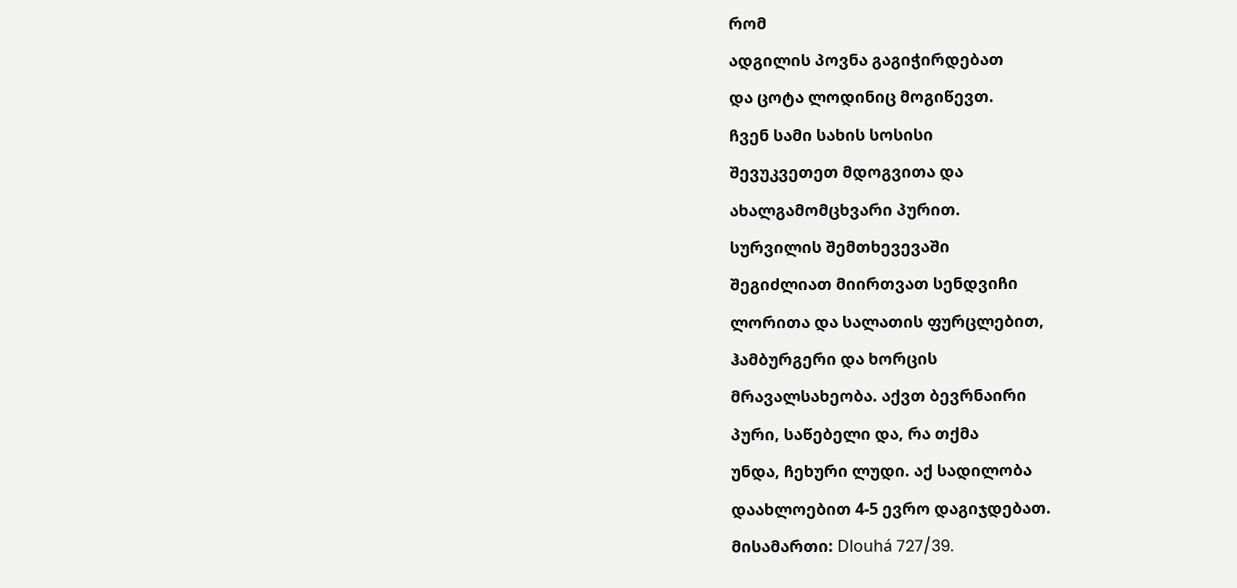რომ
ადგილის პოვნა გაგიჭირდებათ
და ცოტა ლოდინიც მოგიწევთ.
ჩვენ სამი სახის სოსისი
შევუკვეთეთ მდოგვითა და
ახალგამომცხვარი პურით.
სურვილის შემთხევევაში
შეგიძლიათ მიირთვათ სენდვიჩი
ლორითა და სალათის ფურცლებით,
ჰამბურგერი და ხორცის
მრავალსახეობა. აქვთ ბევრნაირი
პური, საწებელი და, რა თქმა
უნდა, ჩეხური ლუდი. აქ სადილობა
დაახლოებით 4-5 ევრო დაგიჯდებათ.
მისამართი: Dlouhá 727/39.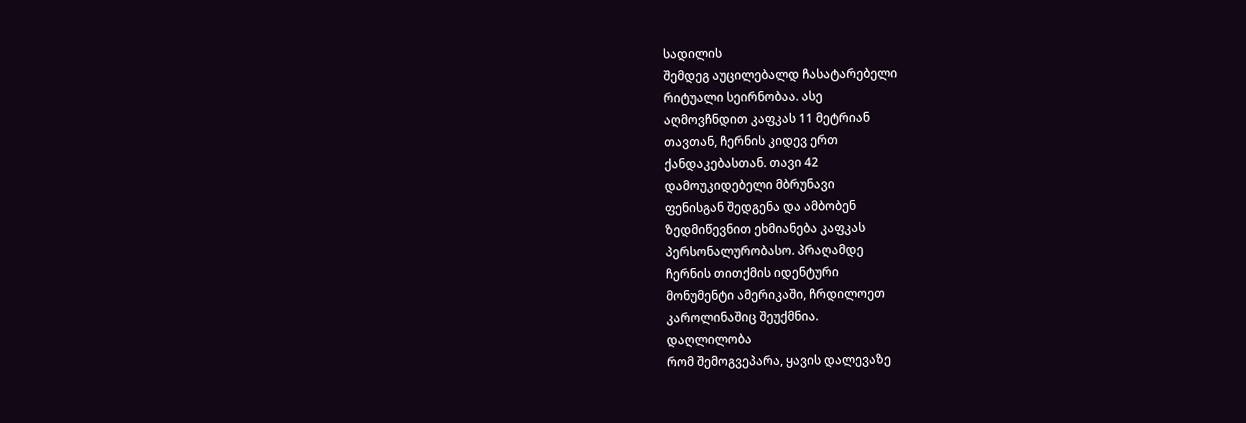სადილის
შემდეგ აუცილებალდ ჩასატარებელი
რიტუალი სეირნობაა. ასე
აღმოვჩნდით კაფკას 11 მეტრიან
თავთან, ჩერნის კიდევ ერთ
ქანდაკებასთან. თავი 42
დამოუკიდებელი მბრუნავი
ფენისგან შედგენა და ამბობენ
ზედმიწევნით ეხმიანება კაფკას
პერსონალურობასო. პრაღამდე
ჩერნის თითქმის იდენტური
მონუმენტი ამერიკაში, ჩრდილოეთ
კაროლინაშიც შეუქმნია.
დაღლილობა
რომ შემოგვეპარა, ყავის დალევაზე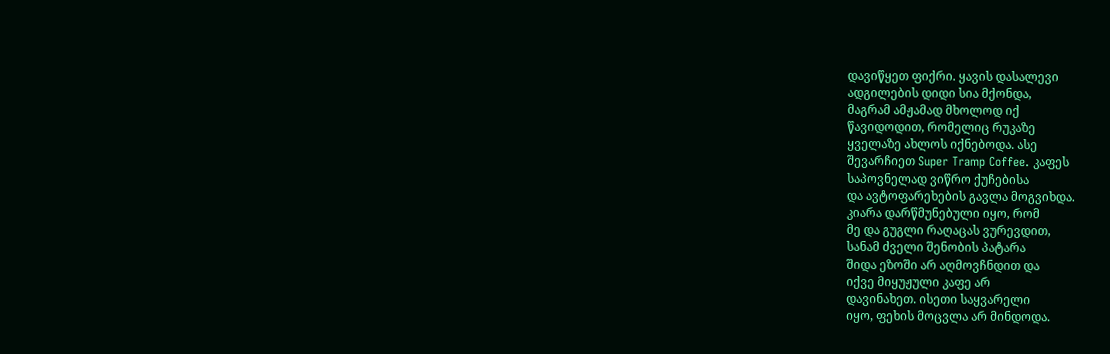დავიწყეთ ფიქრი. ყავის დასალევი
ადგილების დიდი სია მქონდა,
მაგრამ ამჟამად მხოლოდ იქ
წავიდოდით, რომელიც რუკაზე
ყველაზე ახლოს იქნებოდა. ასე
შევარჩიეთ Super Tramp Coffee. კაფეს
საპოვნელად ვიწრო ქუჩებისა
და ავტოფარეხების გავლა მოგვიხდა.
კიარა დარწმუნებული იყო, რომ
მე და გუგლი რაღაცას ვურევდით,
სანამ ძველი შენობის პატარა
შიდა ეზოში არ აღმოვჩნდით და
იქვე მიყუჟული კაფე არ
დავინახეთ. ისეთი საყვარელი
იყო, ფეხის მოცვლა არ მინდოდა.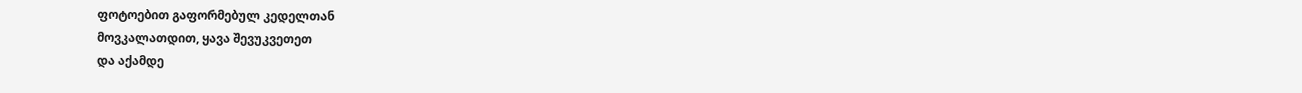ფოტოებით გაფორმებულ კედელთან
მოვკალათდით, ყავა შევუკვეთეთ
და აქამდე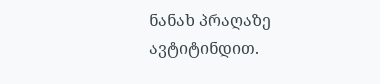ნანახ პრაღაზე
ავტიტინდით.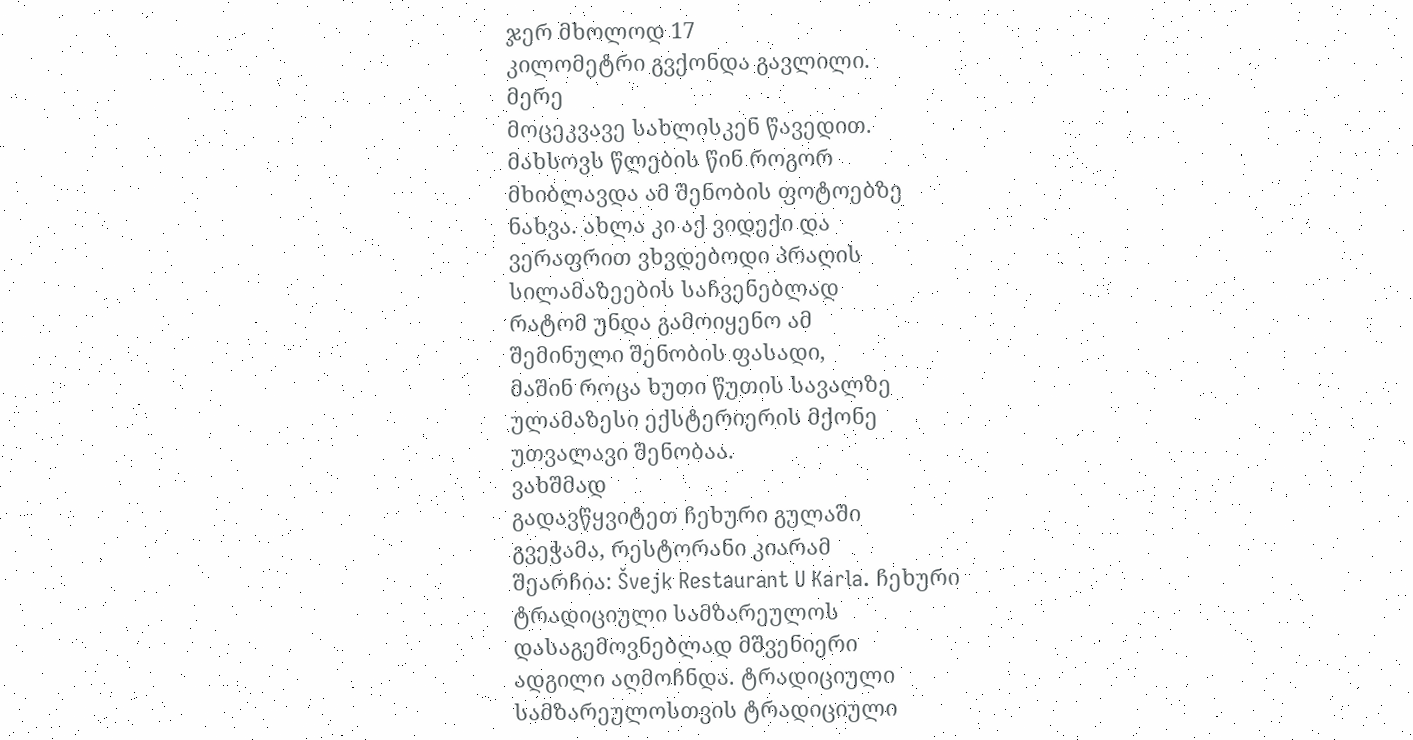ჯერ მხოლოდ 17
კილომეტრი გვქონდა გავლილი.
მერე
მოცეკვავე სახლისკენ წავედით.
მახსოვს წლების წინ როგორ
მხიბლავდა ამ შენობის ფოტოებზე
ნახვა. ახლა კი აქ ვიდექი და
ვერაფრით ვხვდებოდი პრაღის
სილამაზეების საჩვენებლად
რატომ უნდა გამოიყენო ამ
შემინული შენობის ფასადი,
მაშინ როცა ხუთი წუთის სავალზე
ულამაზესი ექსტერიერის მქონე
უთვალავი შენობაა.
ვახშმად
გადავწყვიტეთ ჩეხური გულაში
გვეჭამა, რესტორანი კიარამ
შეარჩია: Švejk Restaurant U Karla. ჩეხური
ტრადიციული სამზარეულოს
დასაგემოვნებლად მშვენიერი
ადგილი აღმოჩნდა. ტრადიციული
სამზარეულოსთვის ტრადიციული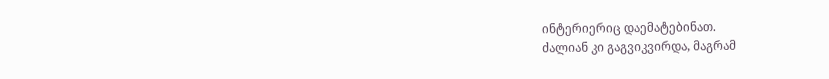ინტერიერიც დაემატებინათ.
ძალიან კი გაგვიკვირდა, მაგრამ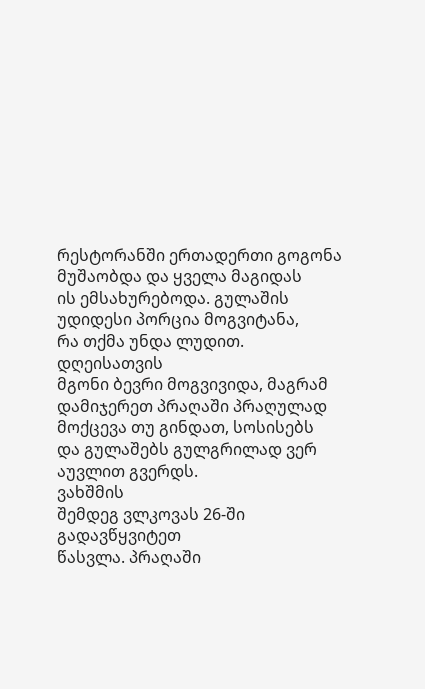რესტორანში ერთადერთი გოგონა
მუშაობდა და ყველა მაგიდას
ის ემსახურებოდა. გულაშის
უდიდესი პორცია მოგვიტანა,
რა თქმა უნდა ლუდით. დღეისათვის
მგონი ბევრი მოგვივიდა, მაგრამ
დამიჯერეთ პრაღაში პრაღულად მოქცევა თუ გინდათ, სოსისებს
და გულაშებს გულგრილად ვერ
აუვლით გვერდს.
ვახშმის
შემდეგ ვლკოვას 26-ში გადავწყვიტეთ
წასვლა. პრაღაში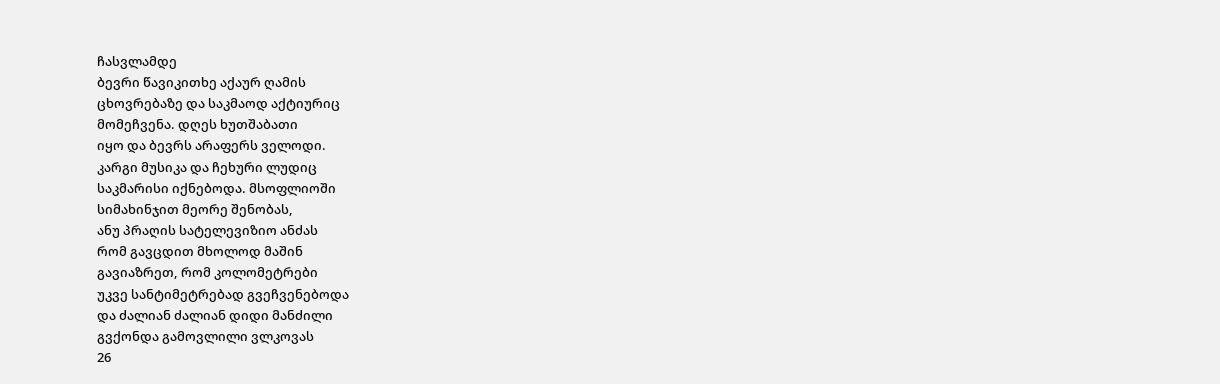ჩასვლამდე
ბევრი წავიკითხე აქაურ ღამის
ცხოვრებაზე და საკმაოდ აქტიურიც
მომეჩვენა. დღეს ხუთშაბათი
იყო და ბევრს არაფერს ველოდი.
კარგი მუსიკა და ჩეხური ლუდიც
საკმარისი იქნებოდა. მსოფლიოში
სიმახინჯით მეორე შენობას,
ანუ პრაღის სატელევიზიო ანძას
რომ გავცდით მხოლოდ მაშინ
გავიაზრეთ, რომ კოლომეტრები
უკვე სანტიმეტრებად გვეჩვენებოდა
და ძალიან ძალიან დიდი მანძილი
გვქონდა გამოვლილი ვლკოვას
26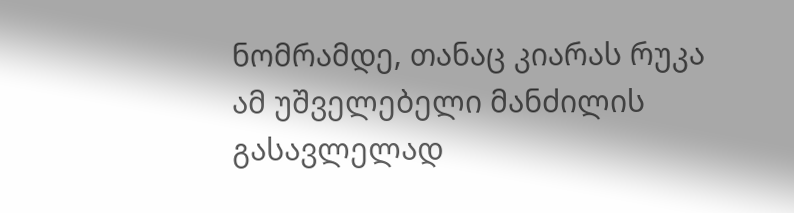ნომრამდე, თანაც კიარას რუკა
ამ უშველებელი მანძილის
გასავლელად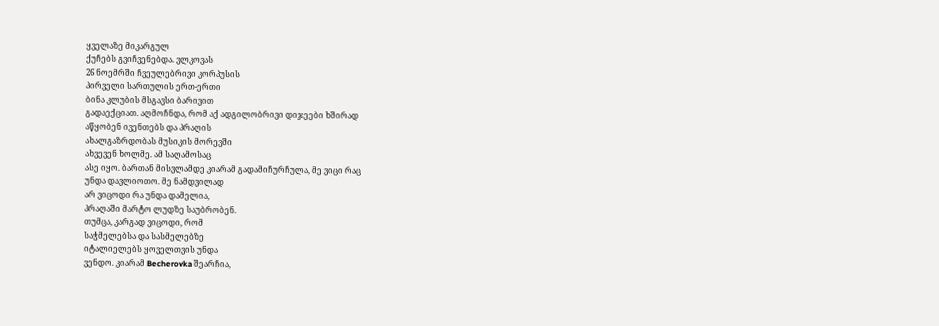ყველაზე მიკარგულ
ქუჩებს გვიჩვენებდა. ვლკოვას
26 ნოემრში ჩვეულებრივი კორპუსის
პირველი სართულის ერთ-ერთი
ბინა კლუბის მსგავსი ბარივით
გადაექციათ. აღმოჩნდა, რომ აქ ადგილობრივი დიჯეები ხშირად
აწყობენ ივენთებს და პრაღის
ახალგაზრდობას მუსიკის მორევში
ახვევენ ხოლმე. ამ საღამოსაც
ასე იყო. ბართან მისვლამდე კიარამ გადამიჩურჩულა, მე ვიცი რაც
უნდა დავლიოთო. მე ნამდვილად
არ ვიცოდი რა უნდა დამელია,
პრაღაში მარტო ლუდზე საუბრობენ.
თუმცა, კარგად ვიცოდი, რომ
საჭმელებსა და სასმელებზე
იტალიელებს ყოველთვის უნდა
ვენდო. კიარამ Becherovka შეარჩია,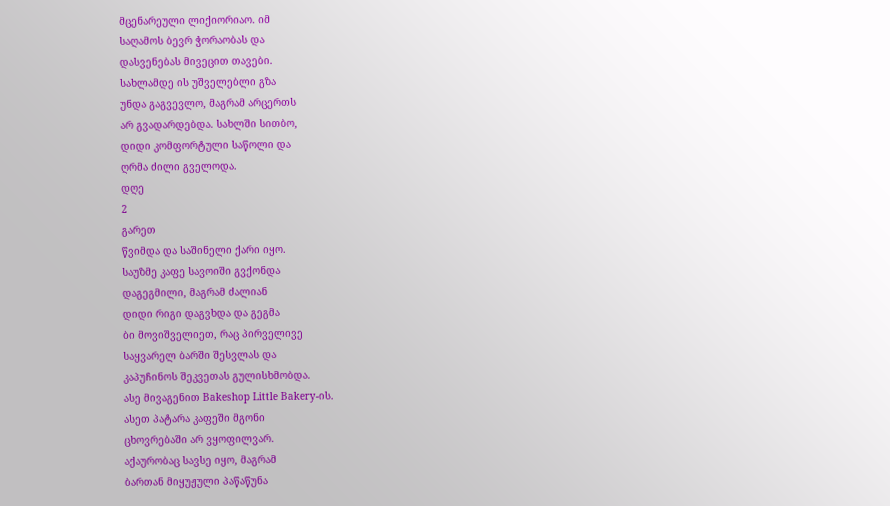მცენარეული ლიქიორიაო. იმ
საღამოს ბევრ ჭორაობას და
დასვენებას მივეცით თავები.
სახლამდე ის უშველებლი გზა
უნდა გაგვევლო, მაგრამ არცერთს
არ გვადარდებდა. სახლში სითბო,
დიდი კომფორტული საწოლი და
ღრმა ძილი გველოდა.
დღე
2
გარეთ
წვიმდა და საშინელი ქარი იყო.
საუზმე კაფე სავოიში გვქონდა
დაგეგმილი, მაგრამ ძალიან
დიდი რიგი დაგვხდა და გეგმა
ბი მოვიშველიეთ, რაც პირველივე
საყვარელ ბარში შესვლას და
კაპუჩინოს შეკვეთას გულისხმობდა.
ასე მივაგენით Bakeshop Little Bakery-ის.
ასეთ პატარა კაფეში მგონი
ცხოვრებაში არ ვყოფილვარ.
აქაურობაც სავსე იყო, მაგრამ
ბართან მიყუჟული პაწაწუნა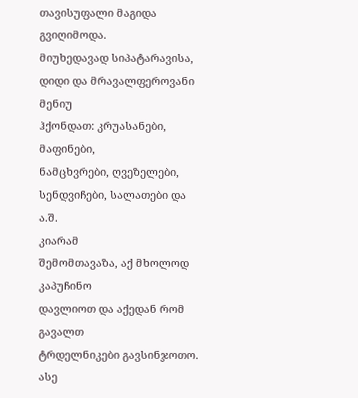თავისუფალი მაგიდა გვიღიმოდა.
მიუხედავად სიპატარავისა,
დიდი და მრავალფეროვანი მენიუ
ჰქონდათ: კრუასანები, მაფინები,
ნამცხვრები, ღვეზელები,
სენდვიჩები, სალათები და ა.შ.
კიარამ
შემომთავაზა, აქ მხოლოდ კაპუჩინო
დავლიოთ და აქედან რომ გავალთ
ტრდელნიკები გავსინჯოთო. ასე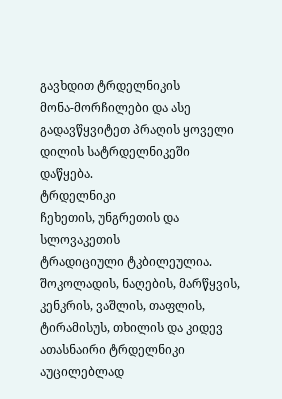გავხდით ტრდელნიკის
მონა-მორჩილები და ასე
გადავწყვიტეთ პრაღის ყოველი
დილის სატრდელნიკეში დაწყება.
ტრდელნიკი
ჩეხეთის, უნგრეთის და სლოვაკეთის
ტრადიციული ტკბილეულია.
შოკოლადის, ნაღების, მარწყვის,
კენკრის, ვაშლის, თაფლის,
ტირამისუს, თხილის და კიდევ
ათასნაირი ტრდელნიკი აუცილებლად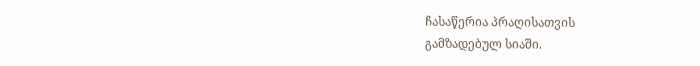ჩასაწერია პრაღისათვის
გამზადებულ სიაში.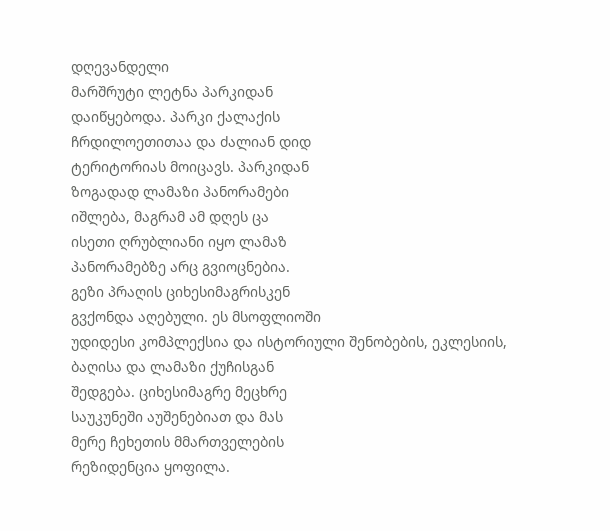დღევანდელი
მარშრუტი ლეტნა პარკიდან
დაიწყებოდა. პარკი ქალაქის
ჩრდილოეთითაა და ძალიან დიდ
ტერიტორიას მოიცავს. პარკიდან
ზოგადად ლამაზი პანორამები
იშლება, მაგრამ ამ დღეს ცა
ისეთი ღრუბლიანი იყო ლამაზ
პანორამებზე არც გვიოცნებია.
გეზი პრაღის ციხესიმაგრისკენ
გვქონდა აღებული. ეს მსოფლიოში
უდიდესი კომპლექსია და ისტორიული შენობების, ეკლესიის,
ბაღისა და ლამაზი ქუჩისგან
შედგება. ციხესიმაგრე მეცხრე
საუკუნეში აუშენებიათ და მას
მერე ჩეხეთის მმართველების
რეზიდენცია ყოფილა.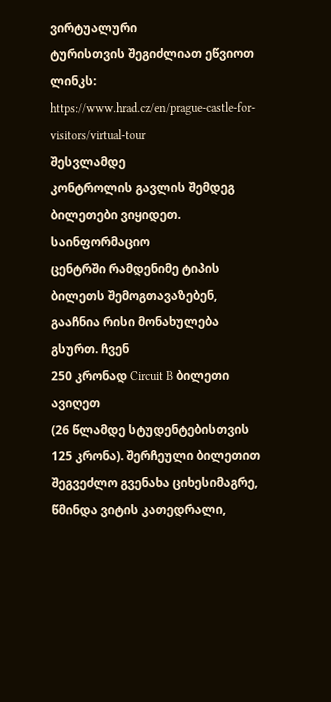ვირტუალური
ტურისთვის შეგიძლიათ ეწვიოთ
ლინკს:
https://www.hrad.cz/en/prague-castle-for-visitors/virtual-tour
შესვლამდე
კონტროლის გავლის შემდეგ
ბილეთები ვიყიდეთ. საინფორმაციო
ცენტრში რამდენიმე ტიპის
ბილეთს შემოგთავაზებენ,
გააჩნია რისი მონახულება
გსურთ. ჩვენ
250 კრონად Circuit B ბილეთი ავიღეთ
(26 წლამდე სტუდენტებისთვის
125 კრონა). შერჩეული ბილეთით
შეგვეძლო გვენახა ციხესიმაგრე,
წმინდა ვიტის კათედრალი,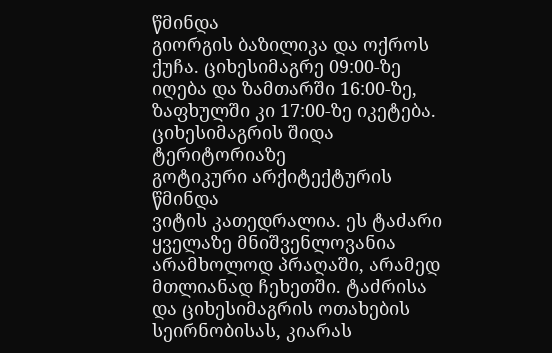წმინდა
გიორგის ბაზილიკა და ოქროს
ქუჩა. ციხესიმაგრე 09:00-ზე
იღება და ზამთარში 16:00-ზე, ზაფხულში კი 17:00-ზე იკეტება.
ციხესიმაგრის შიდა ტერიტორიაზე
გოტიკური არქიტექტურის წმინდა
ვიტის კათედრალია. ეს ტაძარი
ყველაზე მნიშვენლოვანია
არამხოლოდ პრაღაში, არამედ
მთლიანად ჩეხეთში. ტაძრისა
და ციხესიმაგრის ოთახების
სეირნობისას, კიარას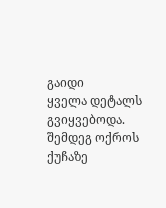გაიდი
ყველა დეტალს გვიყვებოდა.
შემდეგ ოქროს ქუჩაზე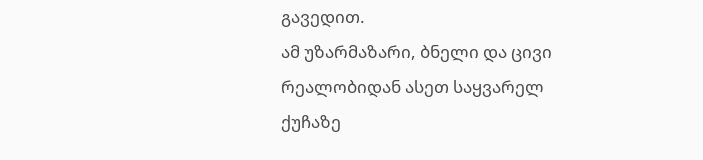გავედით.
ამ უზარმაზარი, ბნელი და ცივი
რეალობიდან ასეთ საყვარელ
ქუჩაზე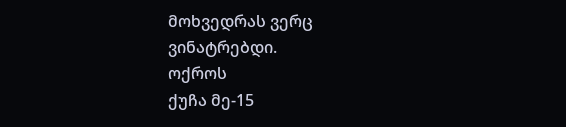მოხვედრას ვერც
ვინატრებდი.
ოქროს
ქუჩა მე-15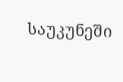საუკუნეში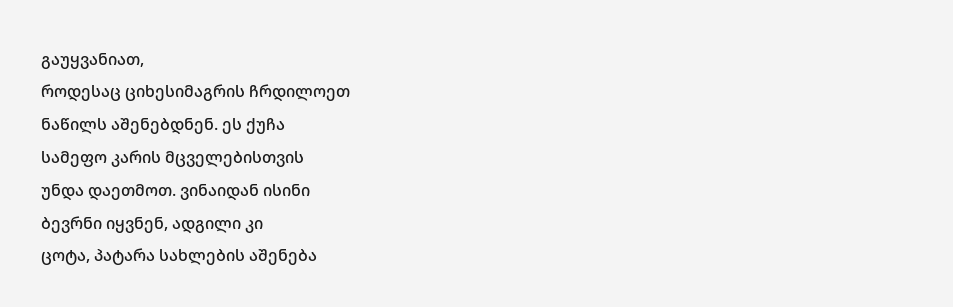გაუყვანიათ,
როდესაც ციხესიმაგრის ჩრდილოეთ
ნაწილს აშენებდნენ. ეს ქუჩა
სამეფო კარის მცველებისთვის
უნდა დაეთმოთ. ვინაიდან ისინი
ბევრნი იყვნენ, ადგილი კი
ცოტა, პატარა სახლების აშენება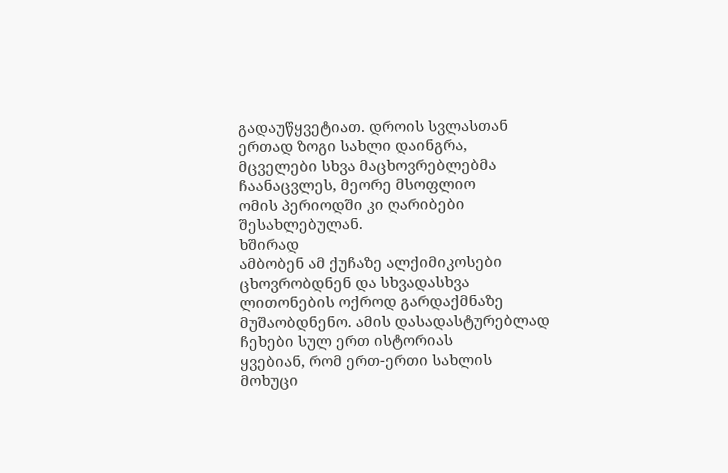გადაუწყვეტიათ. დროის სვლასთან
ერთად ზოგი სახლი დაინგრა,
მცველები სხვა მაცხოვრებლებმა
ჩაანაცვლეს, მეორე მსოფლიო
ომის პერიოდში კი ღარიბები
შესახლებულან.
ხშირად
ამბობენ ამ ქუჩაზე ალქიმიკოსები
ცხოვრობდნენ და სხვადასხვა
ლითონების ოქროდ გარდაქმნაზე
მუშაობდნენო. ამის დასადასტურებლად
ჩეხები სულ ერთ ისტორიას
ყვებიან, რომ ერთ-ერთი სახლის
მოხუცი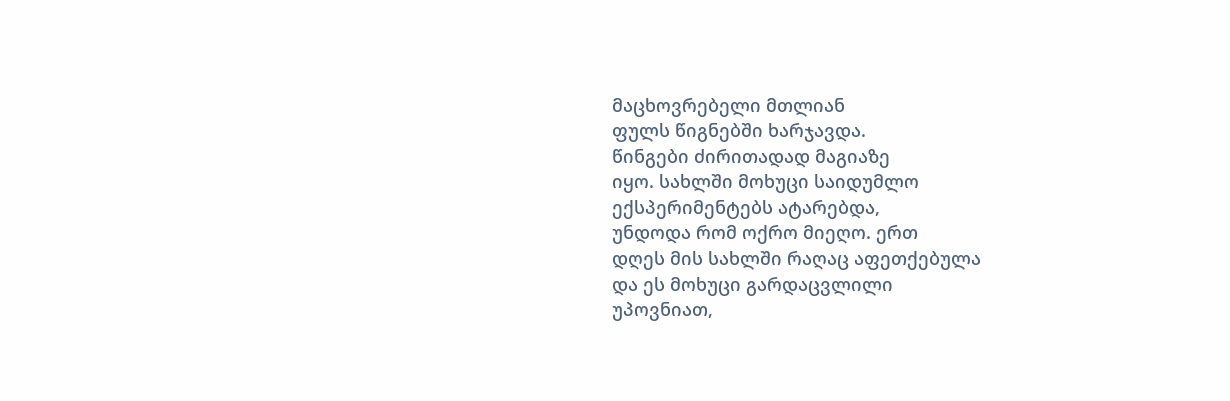მაცხოვრებელი მთლიან
ფულს წიგნებში ხარჯავდა.
წინგები ძირითადად მაგიაზე
იყო. სახლში მოხუცი საიდუმლო
ექსპერიმენტებს ატარებდა,
უნდოდა რომ ოქრო მიეღო. ერთ
დღეს მის სახლში რაღაც აფეთქებულა
და ეს მოხუცი გარდაცვლილი
უპოვნიათ,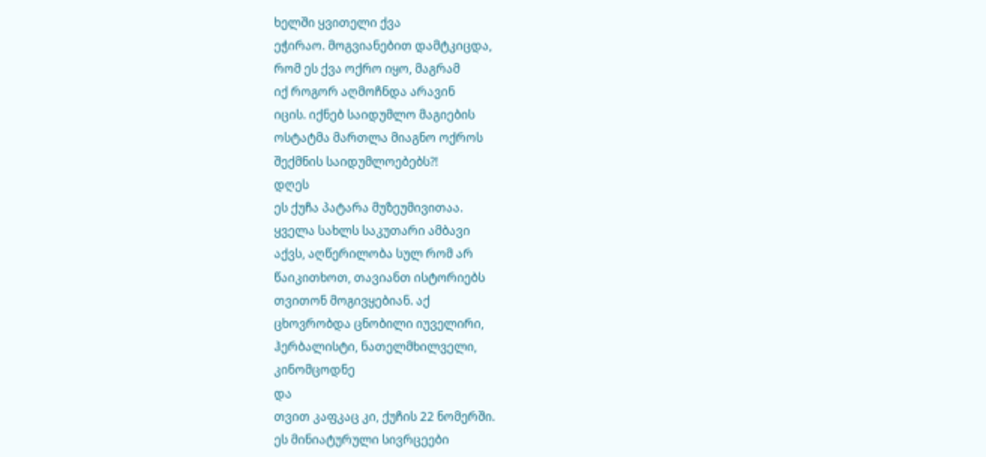ხელში ყვითელი ქვა
ეჭირაო. მოგვიანებით დამტკიცდა,
რომ ეს ქვა ოქრო იყო, მაგრამ
იქ როგორ აღმოჩნდა არავინ
იცის. იქნებ საიდუმლო მაგიების
ოსტატმა მართლა მიაგნო ოქროს
შექმნის საიდუმლოებებს?!
დღეს
ეს ქუჩა პატარა მუზეუმივითაა.
ყველა სახლს საკუთარი ამბავი
აქვს, აღწერილობა სულ რომ არ
წაიკითხოთ, თავიანთ ისტორიებს
თვითონ მოგივყებიან. აქ
ცხოვრობდა ცნობილი იუველირი,
ჰერბალისტი, ნათელმხილველი,
კინომცოდნე
და
თვით კაფკაც კი, ქუჩის 22 ნომერში.
ეს მინიატურული სივრცეები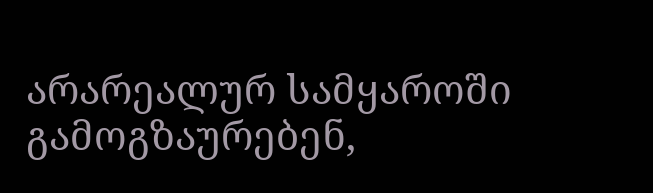არარეალურ სამყაროში
გამოგზაურებენ,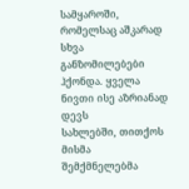სამყაროში,
რომელსაც აშკარად სხვა
განზომილებები ჰქონდა. ყველა
ნივთი ისე აზრიანად დევს
სახლებში, თითქოს მისმა
შემქმნელებმა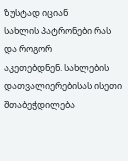ზუსტად იციან
სახლის პატრონები რას და როგორ
აკეთებდნენ. სახლების
დათვალიერებისას ისეთი
შთაბეჭდილება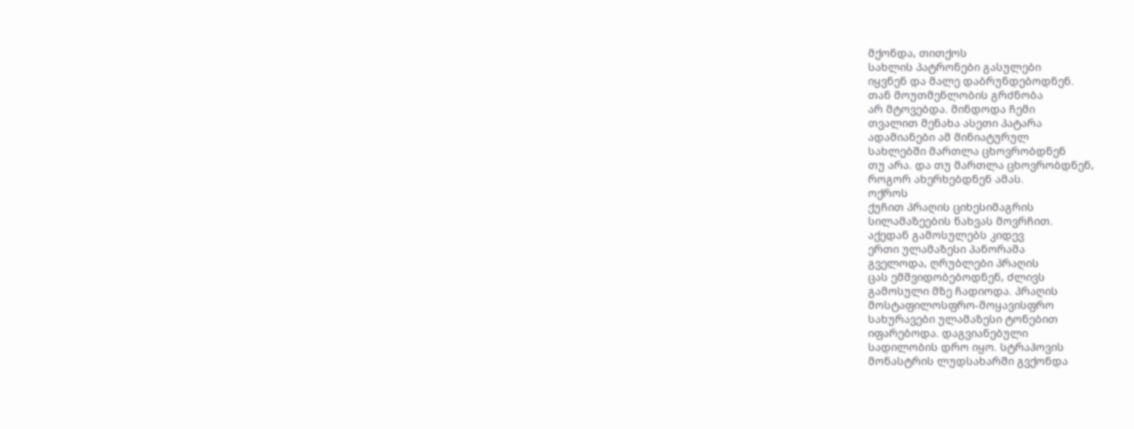მქონდა, თითქოს
სახლის პატრონები გასულები
იყვნენ და მალე დაბრუნდებოდნენ.
თან მოუთმენლობის გრძნობა
არ მტოვებდა. მინდოდა ჩემი
თვალით მენახა ასეთი პატარა
ადამიანები ამ მინიატურულ
სახლებში მართლა ცხოვრობდნენ
თუ არა. და თუ მართლა ცხოვრობდნენ,
როგორ ახერხებდნენ ამას.
ოქროს
ქუჩით პრაღის ციხესიმაგრის
სილამაზეების ნახვას მოვრჩით.
აქედან გამოსულებს კიდევ
ერთი ულამაზესი პანორამა
გველოდა, ღრუბლები პრაღის
ცას ემშვიდობებოდნენ, ძლივს
გამოსული მზე ჩადიოდა. პრაღის
მოსტაფილოსფრო-მოყავისფრო
სახურავები ულამაზესი ტონებით
იფარებოდა. დაგვიანებული
სადილობის დრო იყო. სტრაჰოვის
მონასტრის ლუდსახარში გვქონდა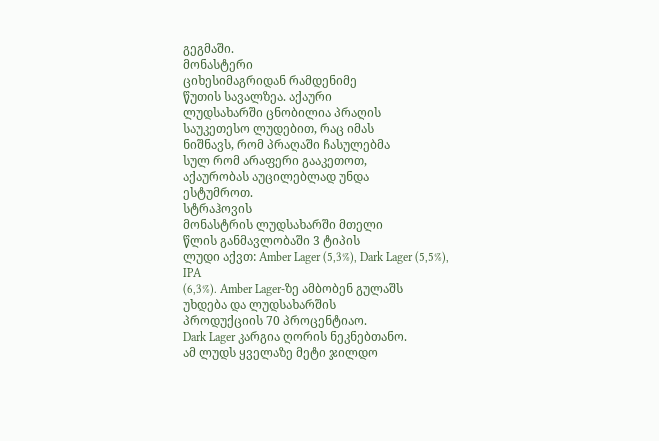გეგმაში.
მონასტერი
ციხესიმაგრიდან რამდენიმე
წუთის სავალზეა. აქაური
ლუდსახარში ცნობილია პრაღის
საუკეთესო ლუდებით, რაც იმას
ნიშნავს, რომ პრაღაში ჩასულებმა
სულ რომ არაფერი გააკეთოთ,
აქაურობას აუცილებლად უნდა
ესტუმროთ.
სტრაჰოვის
მონასტრის ლუდსახარში მთელი
წლის განმავლობაში 3 ტიპის
ლუდი აქვთ: Amber Lager (5,3%), Dark Lager (5,5%), IPA
(6,3%). Amber Lager-ზე ამბობენ გულაშს
უხდება და ლუდსახარშის
პროდუქციის 70 პროცენტიაო.
Dark Lager კარგია ღორის ნეკნებთანო.
ამ ლუდს ყველაზე მეტი ჯილდო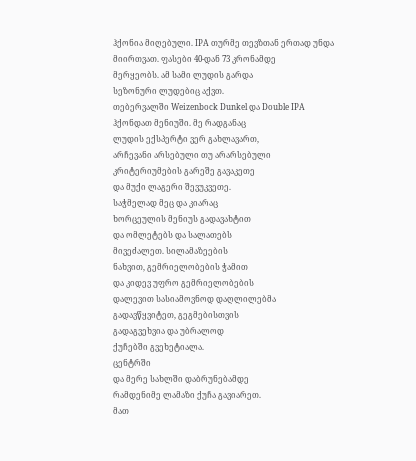ჰქონია მიღებული. IPA თურმე თევზთან ერთად უნდა მიირთვათ. ფასები 40-დან 73 კრონამდე
მერყეობს. ამ სამი ლუდის გარდა
სეზონური ლუდებიც აქვთ.
თებერვალში Weizenbock Dunkel და Double IPA
ჰქონდათ მენიუში. მე რადგანაც
ლუდის ექსპერტი ვერ გახლავართ,
არჩევანი არსებული თუ არარსებული
კრიტერიუმების გარეშე გავაკეთე
და მუქი ლაგერი შევუკვეთე.
საჭმელად მეც და კიარაც
ხორცეულის მენიუს გადავახტით
და ომლეტებს და სალათებს
მივეძალეთ. სილამაზეების
ნახვით, გემრიელობების ჭამით
და კიდევ უფრო გემრიელობების
დალევით სასიამოვნოდ დაღლილებმა
გადავწყვიტეთ, გეგმებისთვის
გადაგვეხვია და უბრალოდ
ქუჩებში გვეხეტიალა.
ცენტრში
და მერე სახლში დაბრუნებამდე
რამდენიმე ლამაზი ქუჩა გავიარეთ.
მათ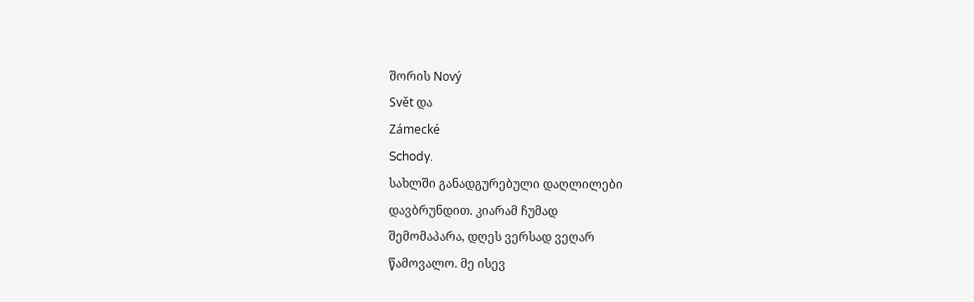შორის Nový
Svět და
Zámecké
Schody.
სახლში განადგურებული დაღლილები
დავბრუნდით. კიარამ ჩუმად
შემომაპარა, დღეს ვერსად ვეღარ
წამოვალო. მე ისევ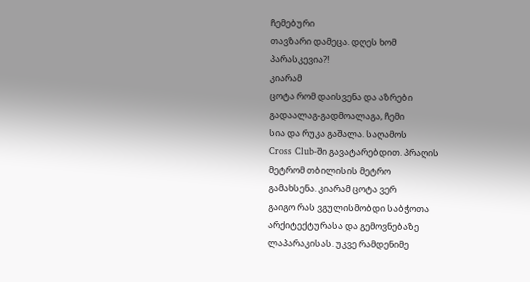ჩემებური
თავზარი დამეცა. დღეს ხომ
პარასკევია?!
კიარამ
ცოტა რომ დაისვენა და აზრები
გადაალაგ-გადმოალაგა, ჩემი
სია და რუკა გაშალა. საღამოს
Cross Club-ში გავატარებდით. პრაღის
მეტრომ თბილისის მეტრო
გამახსენა. კიარამ ცოტა ვერ
გაიგო რას ვგულისმობდი საბჭოთა
არქიტექტურასა და გემოვნებაზე
ლაპარაკისას. უკვე რამდენიმე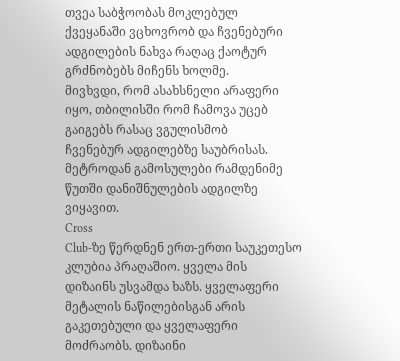თვეა საბჭოობას მოკლებულ
ქვეყანაში ვცხოვრობ და ჩვენებური
ადგილების ნახვა რაღაც ქაოტურ
გრძნობებს მიჩენს ხოლმე.
მივხვდი, რომ ასახსნელი არაფერი
იყო, თბილისში რომ ჩამოვა უცებ
გაიგებს რასაც ვგულისმობ
ჩვენებურ ადგილებზე საუბრისას.
მეტროდან გამოსულები რამდენიმე
წუთში დანიშნულების ადგილზე
ვიყავით.
Cross
Club-ზე წერდნენ ერთ-ერთი საუკეთესო
კლუბია პრაღაშიო. ყველა მის
დიზაინს უსვამდა ხაზს. ყველაფერი
მეტალის ნაწილებისგან არის
გაკეთებული და ყველაფერი
მოძრაობს. დიზაინი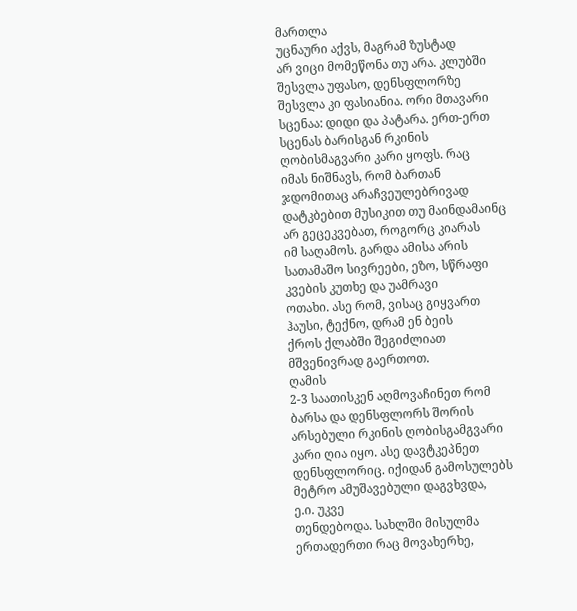მართლა
უცნაური აქვს, მაგრამ ზუსტად
არ ვიცი მომეწონა თუ არა. კლუბში
შესვლა უფასო, დენსფლორზე
შესვლა კი ფასიანია. ორი მთავარი
სცენაა: დიდი და პატარა. ერთ-ერთ
სცენას ბარისგან რკინის
ღობისმაგვარი კარი ყოფს. რაც
იმას ნიშნავს, რომ ბართან
ჯდომითაც არაჩვეულებრივად
დატკბებით მუსიკით თუ მაინდამაინც
არ გეცეკვებათ, როგორც კიარას
იმ საღამოს. გარდა ამისა არის
სათამაშო სივრეები, ეზო, სწრაფი
კვების კუთხე და უამრავი
ოთახი. ასე რომ, ვისაც გიყვართ
ჰაუსი, ტექნო, დრამ ენ ბეის
ქროს ქლაბში შეგიძლიათ
მშვენივრად გაერთოთ.
ღამის
2-3 საათისკენ აღმოვაჩინეთ რომ
ბარსა და დენსფლორს შორის
არსებული რკინის ღობისგამგვარი
კარი ღია იყო. ასე დავტკეპნეთ
დენსფლორიც. იქიდან გამოსულებს
მეტრო ამუშავებული დაგვხვდა,
ე.ი. უკვე
თენდებოდა. სახლში მისულმა
ერთადერთი რაც მოვახერხე,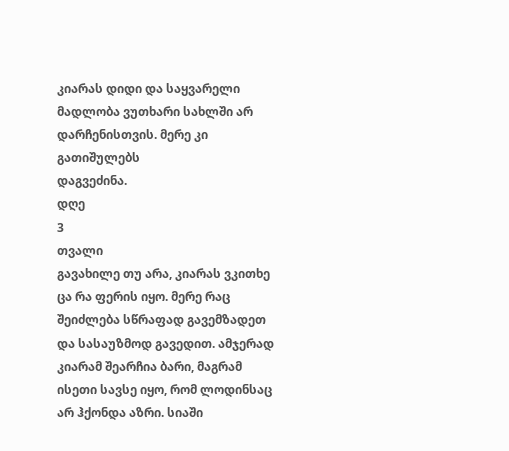კიარას დიდი და საყვარელი
მადლობა ვუთხარი სახლში არ
დარჩენისთვის. მერე კი გათიშულებს
დაგვეძინა.
დღე
3
თვალი
გავახილე თუ არა, კიარას ვკითხე
ცა რა ფერის იყო. მერე რაც
შეიძლება სწრაფად გავემზადეთ
და სასაუზმოდ გავედით. ამჯერად
კიარამ შეარჩია ბარი, მაგრამ
ისეთი სავსე იყო, რომ ლოდინსაც
არ ჰქონდა აზრი. სიაში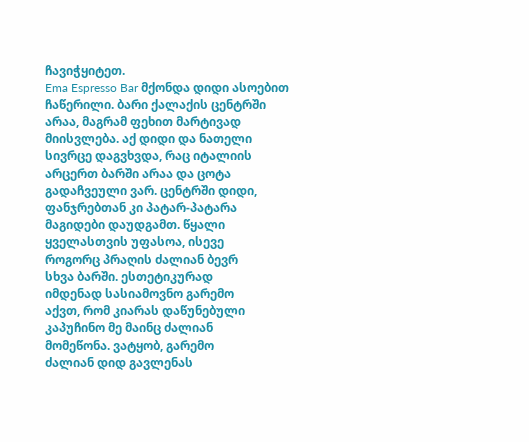ჩავიჭყიტეთ.
Ema Espresso Bar მქონდა დიდი ასოებით
ჩაწერილი. ბარი ქალაქის ცენტრში
არაა, მაგრამ ფეხით მარტივად
მიისვლება. აქ დიდი და ნათელი
სივრცე დაგვხვდა, რაც იტალიის
არცერთ ბარში არაა და ცოტა
გადაჩვეული ვარ. ცენტრში დიდი,
ფანჯრებთან კი პატარ-პატარა
მაგიდები დაუდგამთ. წყალი
ყველასთვის უფასოა, ისევე
როგორც პრაღის ძალიან ბევრ
სხვა ბარში. ესთეტიკურად
იმდენად სასიამოვნო გარემო
აქვთ, რომ კიარას დაწუნებული
კაპუჩინო მე მაინც ძალიან
მომეწონა. ვატყობ, გარემო
ძალიან დიდ გავლენას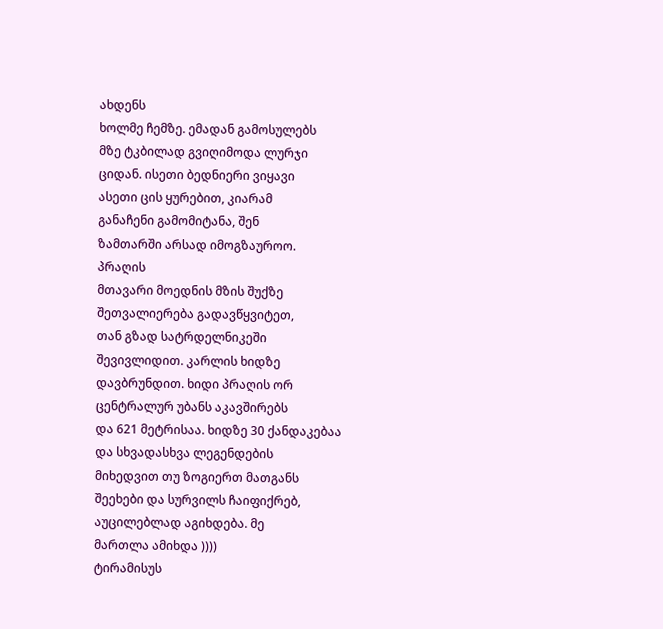ახდენს
ხოლმე ჩემზე. ემადან გამოსულებს
მზე ტკბილად გვიღიმოდა ლურჯი
ციდან. ისეთი ბედნიერი ვიყავი
ასეთი ცის ყურებით, კიარამ
განაჩენი გამომიტანა, შენ
ზამთარში არსად იმოგზაუროო.
პრაღის
მთავარი მოედნის მზის შუქზე
შეთვალიერება გადავწყვიტეთ,
თან გზად სატრდელნიკეში
შევივლიდით. კარლის ხიდზე
დავბრუნდით. ხიდი პრაღის ორ
ცენტრალურ უბანს აკავშირებს
და 621 მეტრისაა. ხიდზე 30 ქანდაკებაა
და სხვადასხვა ლეგენდების
მიხედვით თუ ზოგიერთ მათგანს
შეეხები და სურვილს ჩაიფიქრებ,
აუცილებლად აგიხდება. მე
მართლა ამიხდა ))))
ტირამისუს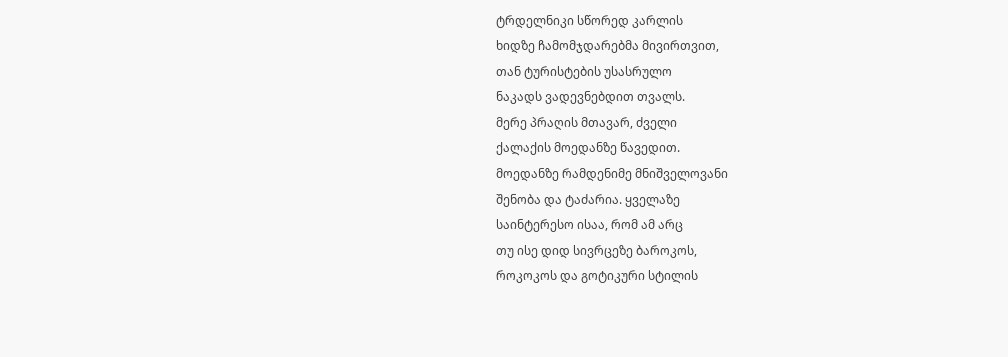ტრდელნიკი სწორედ კარლის
ხიდზე ჩამომჯდარებმა მივირთვით,
თან ტურისტების უსასრულო
ნაკადს ვადევნებდით თვალს.
მერე პრაღის მთავარ, ძველი
ქალაქის მოედანზე წავედით.
მოედანზე რამდენიმე მნიშველოვანი
შენობა და ტაძარია. ყველაზე
საინტერესო ისაა, რომ ამ არც
თუ ისე დიდ სივრცეზე ბაროკოს,
როკოკოს და გოტიკური სტილის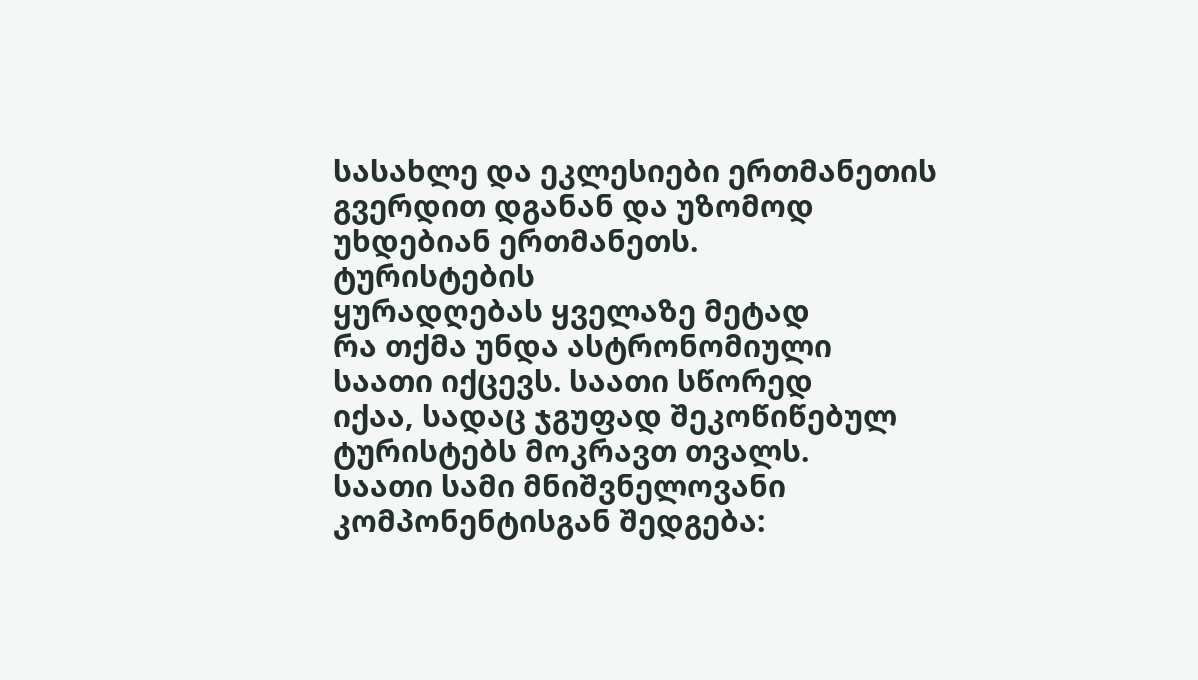სასახლე და ეკლესიები ერთმანეთის
გვერდით დგანან და უზომოდ
უხდებიან ერთმანეთს.
ტურისტების
ყურადღებას ყველაზე მეტად
რა თქმა უნდა ასტრონომიული
საათი იქცევს. საათი სწორედ
იქაა, სადაც ჯგუფად შეკოწიწებულ
ტურისტებს მოკრავთ თვალს.
საათი სამი მნიშვნელოვანი
კომპონენტისგან შედგება: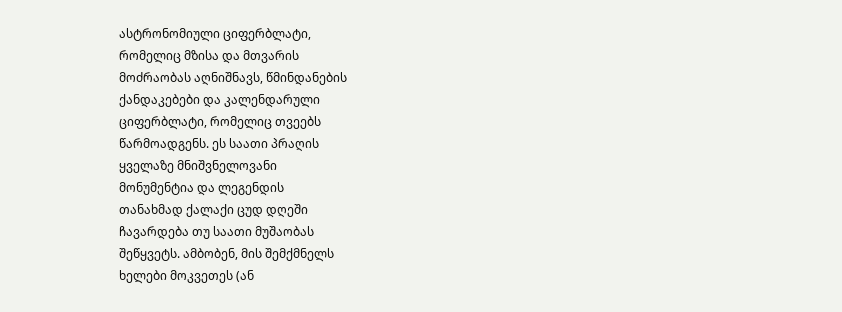ასტრონომიული ციფერბლატი,
რომელიც მზისა და მთვარის
მოძრაობას აღნიშნავს, წმინდანების
ქანდაკებები და კალენდარული
ციფერბლატი, რომელიც თვეებს
წარმოადგენს. ეს საათი პრაღის
ყველაზე მნიშვნელოვანი
მონუმენტია და ლეგენდის
თანახმად ქალაქი ცუდ დღეში
ჩავარდება თუ საათი მუშაობას
შეწყვეტს. ამბობენ, მის შემქმნელს
ხელები მოკვეთეს (ან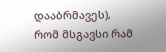დააბრმავეს),
რომ მსგავსი რამ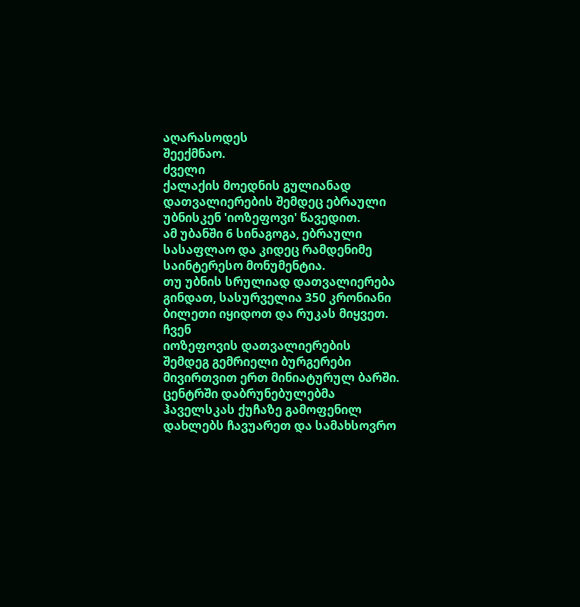აღარასოდეს
შეექმნაო.
ძველი
ქალაქის მოედნის გულიანად
დათვალიერების შემდეც ებრაული
უბნისკენ 'იოზეფოვი' წავედით.
ამ უბანში 6 სინაგოგა, ებრაული
სასაფლაო და კიდეც რამდენიმე
საინტერესო მონუმენტია.
თუ უბნის სრულიად დათვალიერება
გინდათ, სასურველია 350 კრონიანი
ბილეთი იყიდოთ და რუკას მიყვეთ.
ჩვენ
იოზეფოვის დათვალიერების
შემდეგ გემრიელი ბურგერები
მივირთვით ერთ მინიატურულ ბარში.
ცენტრში დაბრუნებულებმა
ჰაველსკას ქუჩაზე გამოფენილ
დახლებს ჩავუარეთ და სამახსოვრო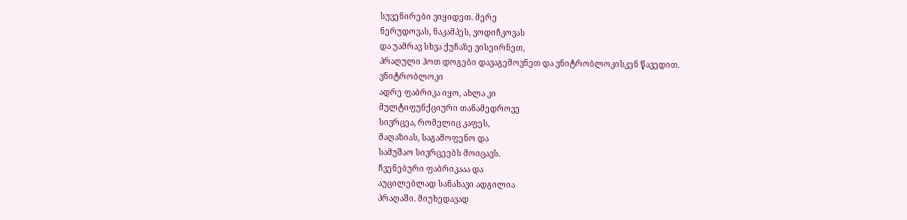სუვენირები ვიყიდეთ. მერე
ნერუდოვას, ნაკამპეს, ვოდიჩკოვას
და უამრავ სხვა ქუჩაზე ვისეირნეთ,
პრაღული ჰოთ დოგები დავაგემოვნეთ და ვნიტრობლოკისკენ წავედით.
ვნიტრობლოკი
ადრე ფაბრიკა იყო, ახლა კი
მულტიფუნქციური თანამედროვე
სივრცეა, რომელიც კაფეს,
მაღაზიას, საგამოფენო და
სამუშაო სივრცეებს მოიცავს.
ჩვენებური ფაბრიკააა და
აუცილებლად სანახავი ადგილია
პრაღაში. მიუხედავად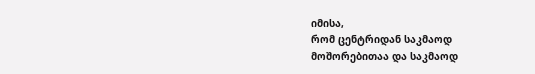იმისა,
რომ ცენტრიდან საკმაოდ
მოშორებითაა და საკმაოდ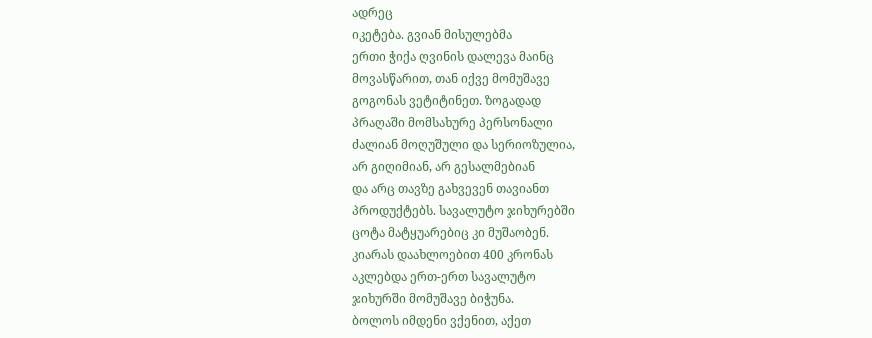ადრეც
იკეტება. გვიან მისულებმა
ერთი ჭიქა ღვინის დალევა მაინც
მოვასწარით, თან იქვე მომუშავე
გოგონას ვეტიტინეთ. ზოგადად
პრაღაში მომსახურე პერსონალი
ძალიან მოღუშული და სერიოზულია,
არ გიღიმიან, არ გესალმებიან
და არც თავზე გახვევენ თავიანთ
პროდუქტებს. სავალუტო ჯიხურებში
ცოტა მატყუარებიც კი მუშაობენ.
კიარას დაახლოებით 400 კრონას
აკლებდა ერთ-ერთ სავალუტო
ჯიხურში მომუშავე ბიჭუნა.
ბოლოს იმდენი ვქენით, აქეთ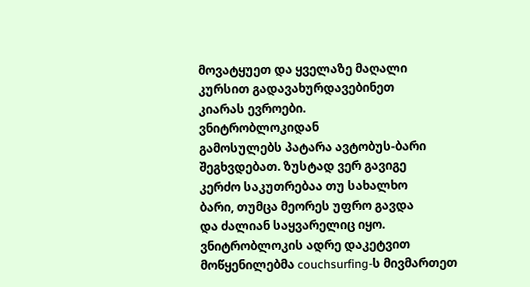მოვატყუეთ და ყველაზე მაღალი
კურსით გადავახურდავებინეთ
კიარას ევროები.
ვნიტრობლოკიდან
გამოსულებს პატარა ავტობუს-ბარი
შეგხვდებათ. ზუსტად ვერ გავიგე
კერძო საკუთრებაა თუ სახალხო
ბარი, თუმცა მეორეს უფრო გავდა
და ძალიან საყვარელიც იყო.
ვნიტრობლოკის ადრე დაკეტვით
მოწყენილებმა couchsurfing-ს მივმართეთ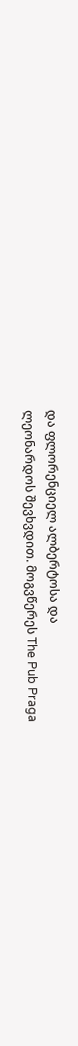და ფლორენციელ ალბერტოსა და
ლეონარდოს შევხვდით. მოგვწერეს The Pub Praga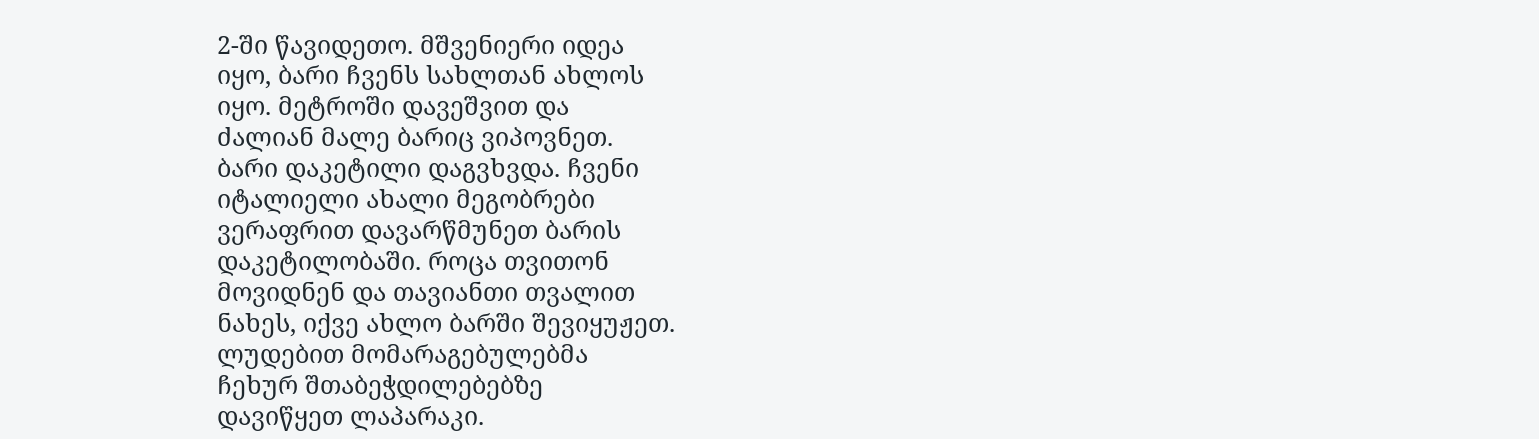2-ში წავიდეთო. მშვენიერი იდეა
იყო, ბარი ჩვენს სახლთან ახლოს
იყო. მეტროში დავეშვით და
ძალიან მალე ბარიც ვიპოვნეთ.
ბარი დაკეტილი დაგვხვდა. ჩვენი
იტალიელი ახალი მეგობრები
ვერაფრით დავარწმუნეთ ბარის
დაკეტილობაში. როცა თვითონ
მოვიდნენ და თავიანთი თვალით
ნახეს, იქვე ახლო ბარში შევიყუჟეთ.
ლუდებით მომარაგებულებმა
ჩეხურ შთაბეჭდილებებზე
დავიწყეთ ლაპარაკი.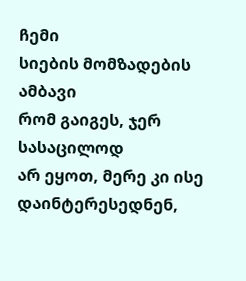ჩემი
სიების მომზადების ამბავი
რომ გაიგეს, ჯერ სასაცილოდ
არ ეყოთ, მერე კი ისე დაინტერესედნენ,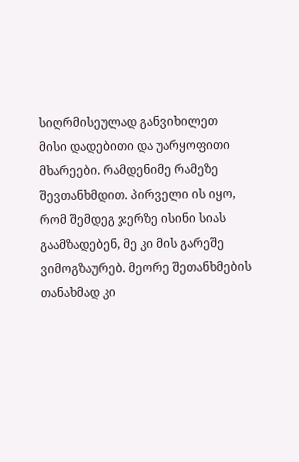სიღრმისეულად განვიხილეთ
მისი დადებითი და უარყოფითი
მხარეები. რამდენიმე რამეზე
შევთანხმდით. პირველი ის იყო,
რომ შემდეგ ჯერზე ისინი სიას
გაამზადებენ, მე კი მის გარეშე
ვიმოგზაურებ. მეორე შეთანხმების
თანახმად კი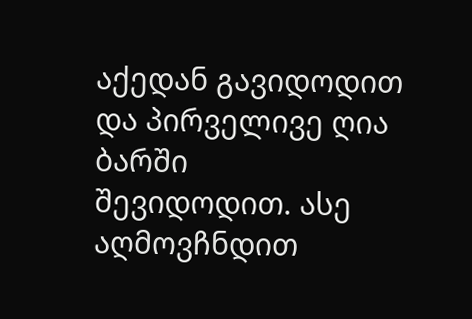აქედან გავიდოდით
და პირველივე ღია ბარში
შევიდოდით. ასე აღმოვჩნდით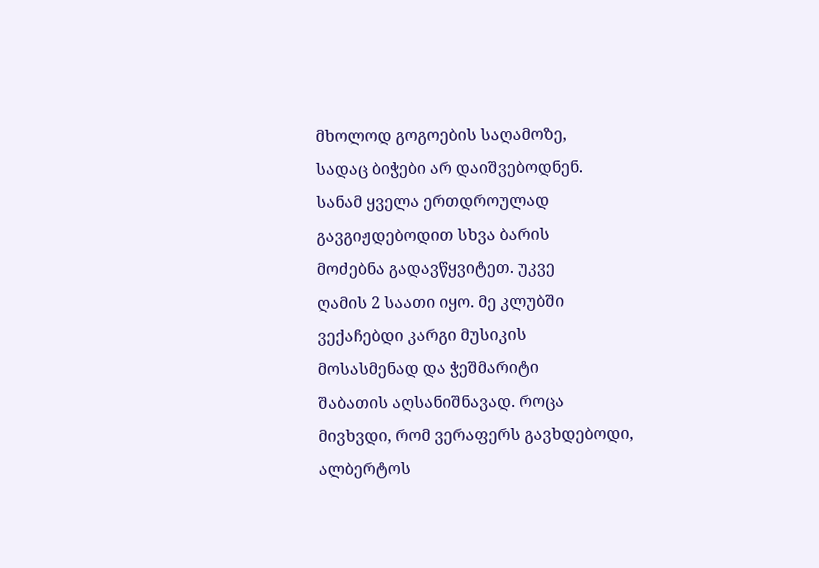მხოლოდ გოგოების საღამოზე,
სადაც ბიჭები არ დაიშვებოდნენ.
სანამ ყველა ერთდროულად
გავგიჟდებოდით სხვა ბარის
მოძებნა გადავწყვიტეთ. უკვე
ღამის 2 საათი იყო. მე კლუბში
ვექაჩებდი კარგი მუსიკის
მოსასმენად და ჭეშმარიტი
შაბათის აღსანიშნავად. როცა
მივხვდი, რომ ვერაფერს გავხდებოდი,
ალბერტოს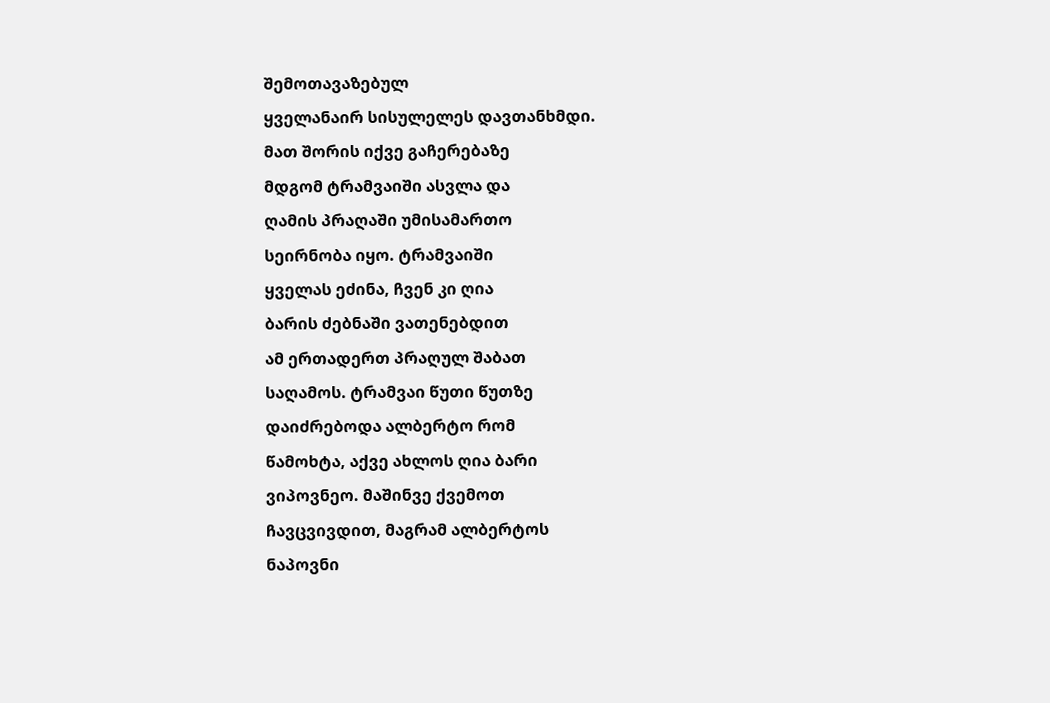შემოთავაზებულ
ყველანაირ სისულელეს დავთანხმდი.
მათ შორის იქვე გაჩერებაზე
მდგომ ტრამვაიში ასვლა და
ღამის პრაღაში უმისამართო
სეირნობა იყო. ტრამვაიში
ყველას ეძინა, ჩვენ კი ღია
ბარის ძებნაში ვათენებდით
ამ ერთადერთ პრაღულ შაბათ
საღამოს. ტრამვაი წუთი წუთზე
დაიძრებოდა ალბერტო რომ
წამოხტა, აქვე ახლოს ღია ბარი
ვიპოვნეო. მაშინვე ქვემოთ
ჩავცვივდით, მაგრამ ალბერტოს
ნაპოვნი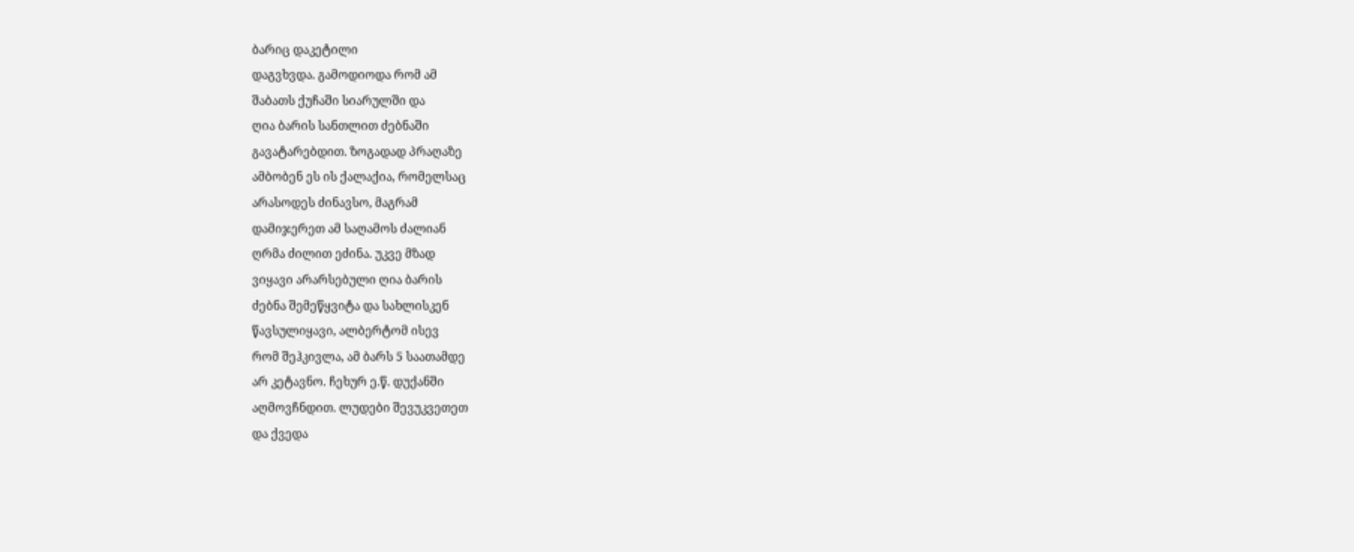ბარიც დაკეტილი
დაგვხვდა. გამოდიოდა რომ ამ
შაბათს ქუჩაში სიარულში და
ღია ბარის სანთლით ძებნაში
გავატარებდით. ზოგადად პრაღაზე
ამბობენ ეს ის ქალაქია, რომელსაც
არასოდეს ძინავსო, მაგრამ
დამიჯერეთ ამ საღამოს ძალიან
ღრმა ძილით ეძინა. უკვე მზად
ვიყავი არარსებული ღია ბარის
ძებნა შემეწყვიტა და სახლისკენ
წავსულიყავი, ალბერტომ ისევ
რომ შეჰკივლა, ამ ბარს 5 საათამდე
არ კეტავნო. ჩეხურ ე.წ. დუქანში
აღმოვჩნდით. ლუდები შევუკვეთეთ
და ქვედა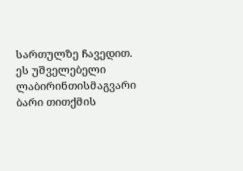სართულზე ჩავედით.
ეს უშველებელი ლაბირინთისმაგვარი
ბარი თითქმის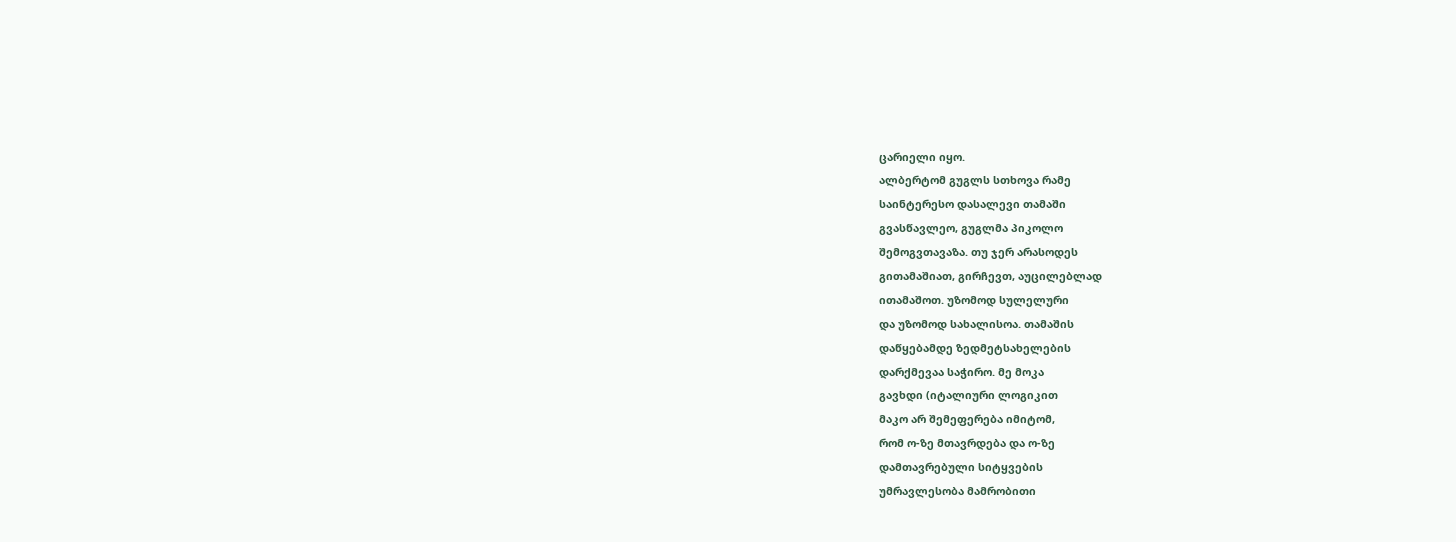ცარიელი იყო.
ალბერტომ გუგლს სთხოვა რამე
საინტერესო დასალევი თამაში
გვასწავლეო, გუგლმა პიკოლო
შემოგვთავაზა. თუ ჯერ არასოდეს
გითამაშიათ, გირჩევთ, აუცილებლად
ითამაშოთ. უზომოდ სულელური
და უზომოდ სახალისოა. თამაშის
დაწყებამდე ზედმეტსახელების
დარქმევაა საჭირო. მე მოკა
გავხდი (იტალიური ლოგიკით
მაკო არ შემეფერება იმიტომ,
რომ ო-ზე მთავრდება და ო-ზე
დამთავრებული სიტყვების
უმრავლესობა მამრობითი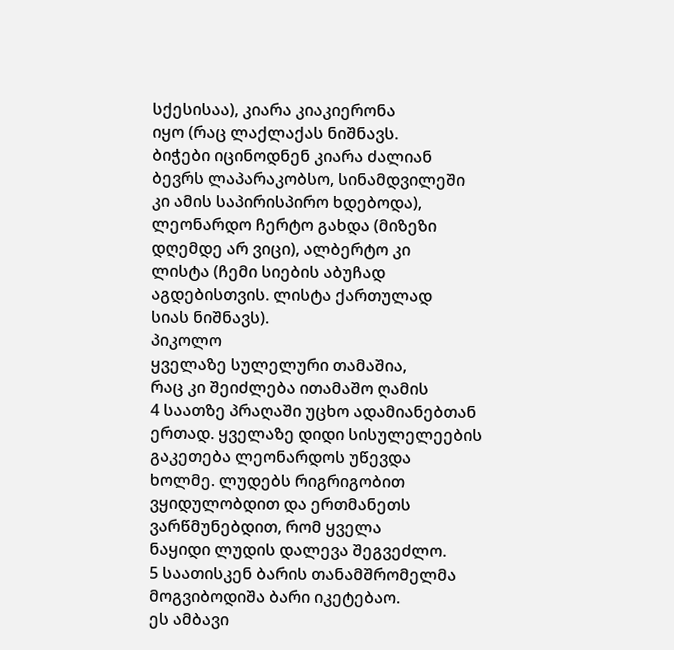სქესისაა), კიარა კიაკიერონა
იყო (რაც ლაქლაქას ნიშნავს.
ბიჭები იცინოდნენ კიარა ძალიან
ბევრს ლაპარაკობსო, სინამდვილეში
კი ამის საპირისპირო ხდებოდა),
ლეონარდო ჩერტო გახდა (მიზეზი
დღემდე არ ვიცი), ალბერტო კი
ლისტა (ჩემი სიების აბუჩად
აგდებისთვის. ლისტა ქართულად
სიას ნიშნავს).
პიკოლო
ყველაზე სულელური თამაშია,
რაც კი შეიძლება ითამაშო ღამის
4 საათზე პრაღაში უცხო ადამიანებთან
ერთად. ყველაზე დიდი სისულელეების
გაკეთება ლეონარდოს უწევდა
ხოლმე. ლუდებს რიგრიგობით
ვყიდულობდით და ერთმანეთს
ვარწმუნებდით, რომ ყველა
ნაყიდი ლუდის დალევა შეგვეძლო.
5 საათისკენ ბარის თანამშრომელმა
მოგვიბოდიშა ბარი იკეტებაო.
ეს ამბავი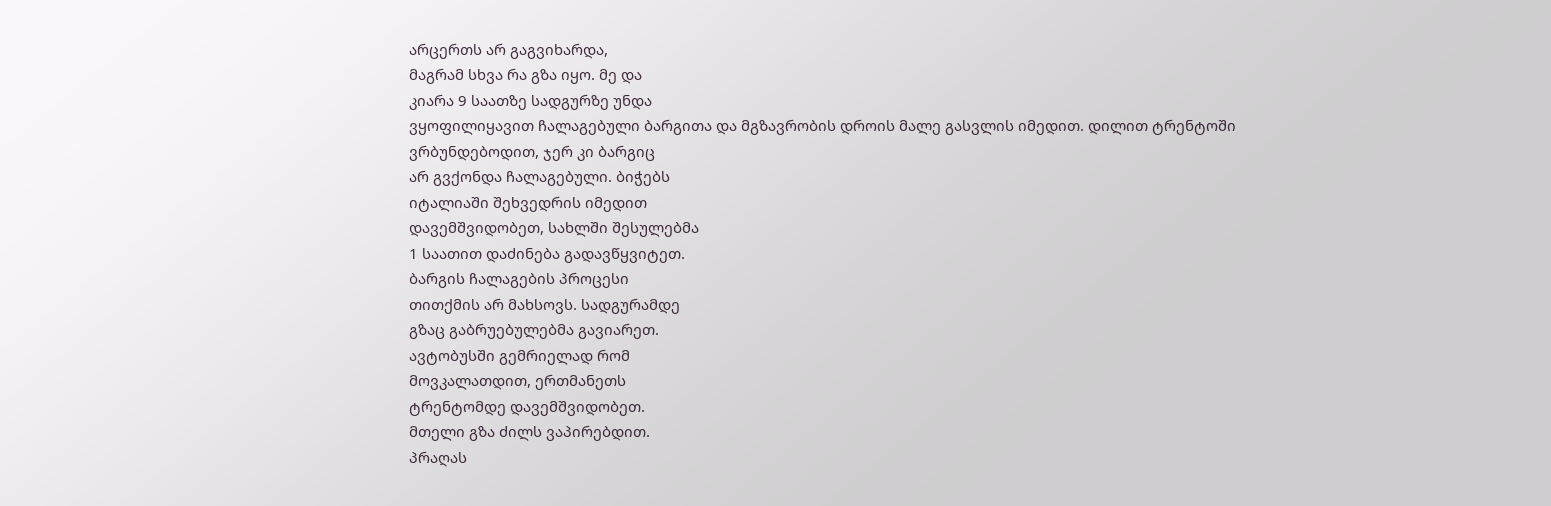არცერთს არ გაგვიხარდა,
მაგრამ სხვა რა გზა იყო. მე და
კიარა 9 საათზე სადგურზე უნდა
ვყოფილიყავით ჩალაგებული ბარგითა და მგზავრობის დროის მალე გასვლის იმედით. დილით ტრენტოში
ვრბუნდებოდით, ჯერ კი ბარგიც
არ გვქონდა ჩალაგებული. ბიჭებს
იტალიაში შეხვედრის იმედით
დავემშვიდობეთ, სახლში შესულებმა
1 საათით დაძინება გადავწყვიტეთ.
ბარგის ჩალაგების პროცესი
თითქმის არ მახსოვს. სადგურამდე
გზაც გაბრუებულებმა გავიარეთ.
ავტობუსში გემრიელად რომ
მოვკალათდით, ერთმანეთს
ტრენტომდე დავემშვიდობეთ.
მთელი გზა ძილს ვაპირებდით.
პრაღას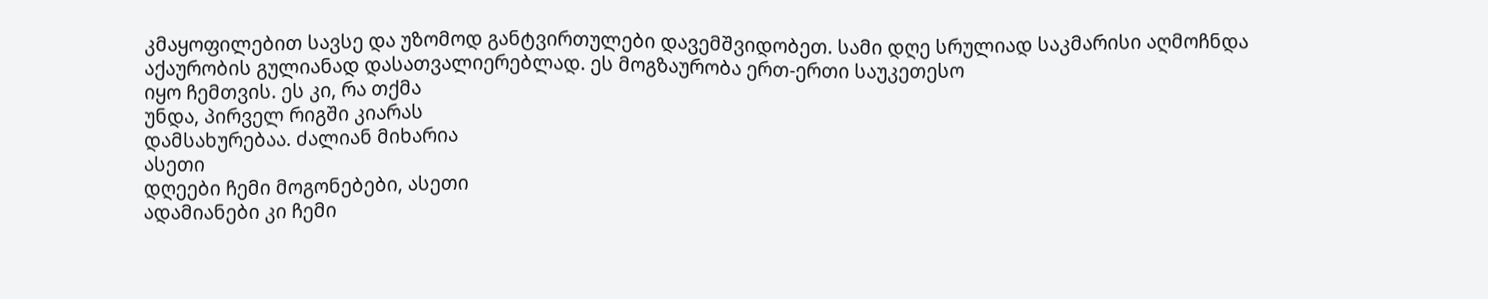კმაყოფილებით სავსე და უზომოდ განტვირთულები დავემშვიდობეთ. სამი დღე სრულიად საკმარისი აღმოჩნდა აქაურობის გულიანად დასათვალიერებლად. ეს მოგზაურობა ერთ-ერთი საუკეთესო
იყო ჩემთვის. ეს კი, რა თქმა
უნდა, პირველ რიგში კიარას
დამსახურებაა. ძალიან მიხარია
ასეთი
დღეები ჩემი მოგონებები, ასეთი
ადამიანები კი ჩემი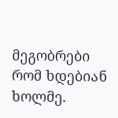მეგობრები
რომ ხდებიან ხოლმე.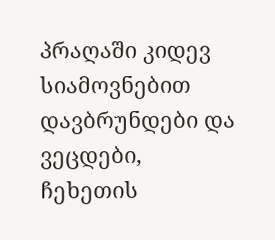პრაღაში კიდევ სიამოვნებით
დავბრუნდები და ვეცდები,
ჩეხეთის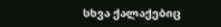სხვა ქალაქებიც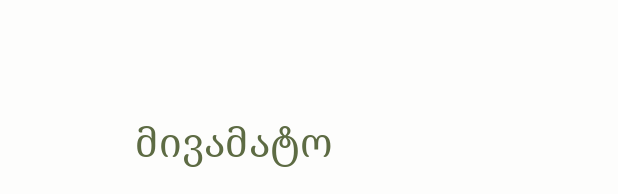მივამატო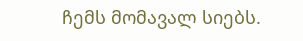ჩემს მომავალ სიებს.